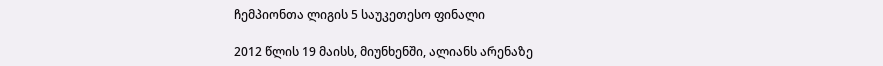ჩემპიონთა ლიგის 5 საუკეთესო ფინალი

2012 წლის 19 მაისს, მიუნხენში, ალიანს არენაზე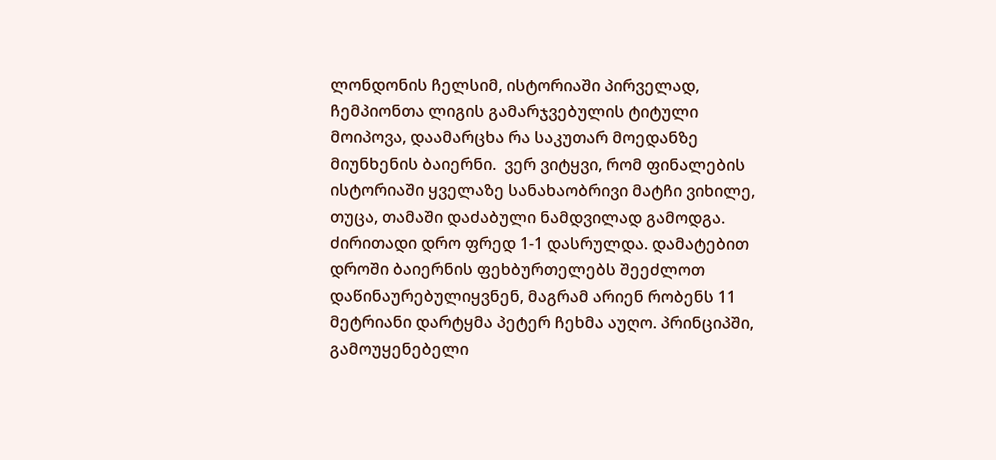ლონდონის ჩელსიმ, ისტორიაში პირველად, ჩემპიონთა ლიგის გამარჯვებულის ტიტული მოიპოვა, დაამარცხა რა საკუთარ მოედანზე მიუნხენის ბაიერნი.  ვერ ვიტყვი, რომ ფინალების ისტორიაში ყველაზე სანახაობრივი მატჩი ვიხილე, თუცა, თამაში დაძაბული ნამდვილად გამოდგა. ძირითადი დრო ფრედ 1-1 დასრულდა. დამატებით დროში ბაიერნის ფეხბურთელებს შეეძლოთ დაწინაურებულიყვნენ, მაგრამ არიენ რობენს 11 მეტრიანი დარტყმა პეტერ ჩეხმა აუღო. პრინციპში, გამოუყენებელი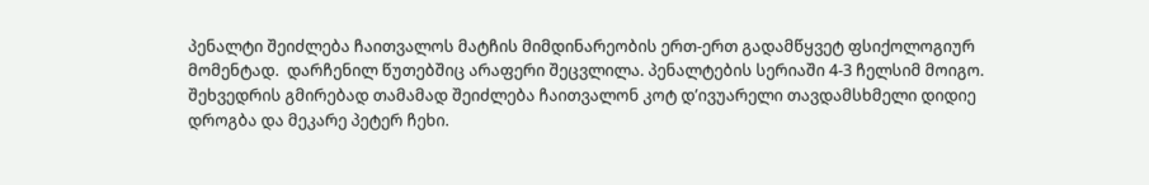პენალტი შეიძლება ჩაითვალოს მატჩის მიმდინარეობის ერთ-ერთ გადამწყვეტ ფსიქოლოგიურ მომენტად.  დარჩენილ წუთებშიც არაფერი შეცვლილა. პენალტების სერიაში 4-3 ჩელსიმ მოიგო. შეხვედრის გმირებად თამამად შეიძლება ჩაითვალონ კოტ დ’ივუარელი თავდამსხმელი დიდიე დროგბა და მეკარე პეტერ ჩეხი.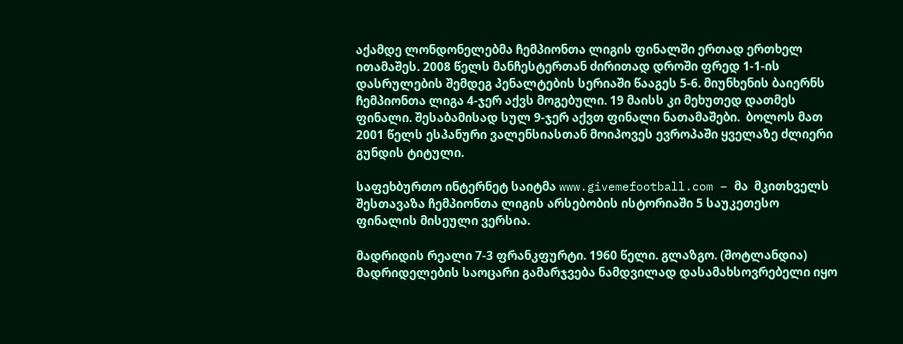აქამდე ლონდონელებმა ჩემპიონთა ლიგის ფინალში ერთად ერთხელ ითამაშეს. 2008 წელს მანჩესტერთან ძირითად დროში ფრედ 1-1-ის დასრულების შემდეგ პენალტების სერიაში წააგეს 5-6. მიუნხენის ბაიერნს ჩემპიონთა ლიგა 4-ჯერ აქვს მოგებული. 19 მაისს კი მეხუთედ დათმეს ფინალი. შესაბამისად სულ 9-ჯერ აქვთ ფინალი ნათამაშები.  ბოლოს მათ 2001 წელს ესპანური ვალენსიასთან მოიპოვეს ევროპაში ყველაზე ძლიერი გუნდის ტიტული.

საფეხბურთო ინტერნეტ საიტმა www.givemefootball.com – მა  მკითხველს შესთავაზა ჩემპიონთა ლიგის არსებობის ისტორიაში 5 საუკეთესო ფინალის მისეული ვერსია.

მადრიდის რეალი 7-3 ფრანკფურტი. 1960 წელი. გლაზგო. (შოტლანდია)
მადრიდელების საოცარი გამარჯვება ნამდვილად დასამახსოვრებელი იყო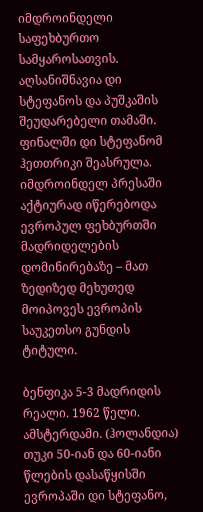იმდროინდელი საფეხბურთო სამყაროსათვის. აღსანიშნავია დი სტეფანოს და პუშკაშის შეუდარებელი თამაში. ფინალში დი სტეფანომ ჰეთთრიკი შეასრულა. იმდროინდელ პრესაში აქტიურად იწერებოდა ევროპულ ფეხბურთში მადრიდელების დომინირებაზე – მათ ზედიზედ მეხუთედ მოიპოვეს ევროპის საუკეთსო გუნდის ტიტული.

ბენფიკა 5-3 მადრიდის რეალი. 1962 წელი. ამსტერდამი. (ჰოლანდია)
თუკი 50-იან და 60-იანი წლების დასაწყისში ევროპაში დი სტეფანო,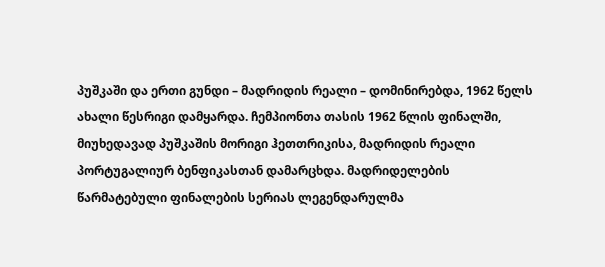პუშკაში და ერთი გუნდი – მადრიდის რეალი – დომინირებდა, 1962 წელს ახალი წესრიგი დამყარდა. ჩემპიონთა თასის 1962 წლის ფინალში, მიუხედავად პუშკაშის მორიგი ჰეთთრიკისა, მადრიდის რეალი პორტუგალიურ ბენფიკასთან დამარცხდა. მადრიდელების წარმატებული ფინალების სერიას ლეგენდარულმა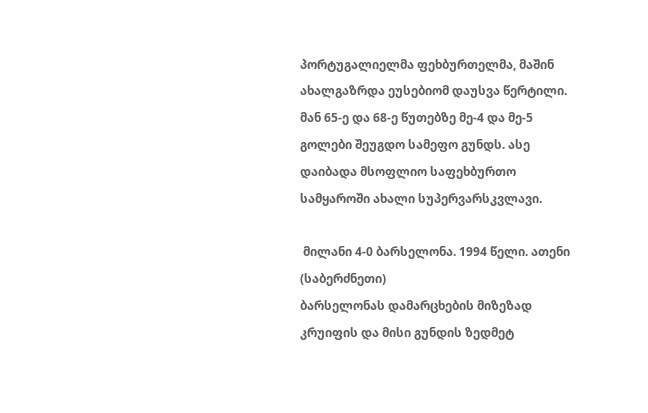პორტუგალიელმა ფეხბურთელმა, მაშინ ახალგაზრდა ეუსებიომ დაუსვა წერტილი. მან 65-ე და 68-ე წუთებზე მე-4 და მე-5 გოლები შეუგდო სამეფო გუნდს. ასე დაიბადა მსოფლიო საფეხბურთო სამყაროში ახალი სუპერვარსკვლავი.

 მილანი 4-0 ბარსელონა. 1994 წელი. ათენი (საბერძნეთი)
ბარსელონას დამარცხების მიზეზად კრუიფის და მისი გუნდის ზედმეტ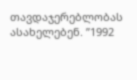თავდაჯერებლობას ასახელებენ. ”1992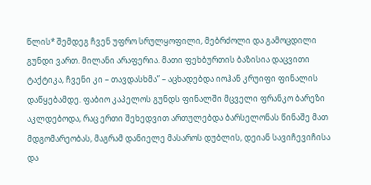წლის* შემდეგ ჩვენ უფრო სრულყოფილი, მებრძოლი და გამოცდილი გუნდი ვართ. მილანი არაფერია. მათი ფეხბურთის ბაზისია დაცვითი ტაქტიკა, ჩვენი კი – თავდასხმა” – აცხადებდა იოჰან კრუიფი ფინალის დაწყებამდე. ფაბიო კაპელოს გუნდს ფინალში მცველი ფრანკო ბარეზი აკლდებოდა, რაც ერთი შეხედვით ართულებდა ბარსელონას წინაშე მათ მდგომარეობას, მაგრამ დანიელე მასაროს დუბლის, დეიან სავიჩევიჩისა და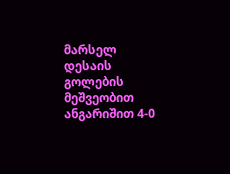მარსელ დესაის გოლების მეშვეობით ანგარიშით 4-0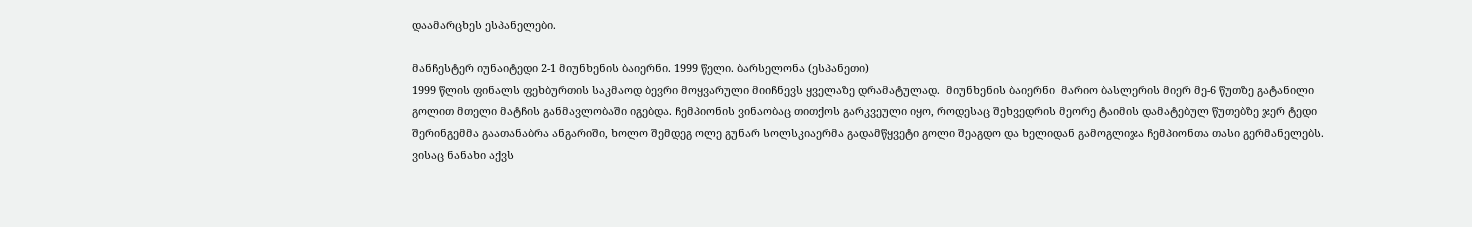დაამარცხეს ესპანელები.

მანჩესტერ იუნაიტედი 2-1 მიუნხენის ბაიერნი. 1999 წელი. ბარსელონა (ესპანეთი)
1999 წლის ფინალს ფეხბურთის საკმაოდ ბევრი მოყვარული მიიჩნევს ყველაზე დრამატულად.  მიუნხენის ბაიერნი  მარიო ბასლერის მიერ მე-6 წუთზე გატანილი გოლით მთელი მატჩის განმავლობაში იგებდა. ჩემპიონის ვინაობაც თითქოს გარკვეული იყო, როდესაც შეხვედრის მეორე ტაიმის დამატებულ წუთებზე ჯერ ტედი შერინგემმა გაათანაბრა ანგარიში, ხოლო შემდეგ ოლე გუნარ სოლსკიაერმა გადამწყვეტი გოლი შეაგდო და ხელიდან გამოგლიჯა ჩემპიონთა თასი გერმანელებს. ვისაც ნანახი აქვს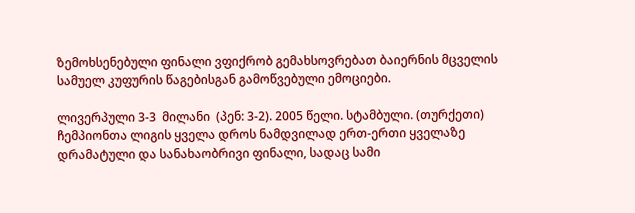ზემოხსენებული ფინალი ვფიქრობ გემახსოვრებათ ბაიერნის მცველის სამუელ კუფურის წაგებისგან გამოწვებული ემოციები.

ლივერპული 3-3  მილანი  (პენ: 3-2). 2005 წელი. სტამბული. (თურქეთი)
ჩემპიონთა ლიგის ყველა დროს ნამდვილად ერთ-ერთი ყველაზე დრამატული და სანახაობრივი ფინალი, სადაც სამი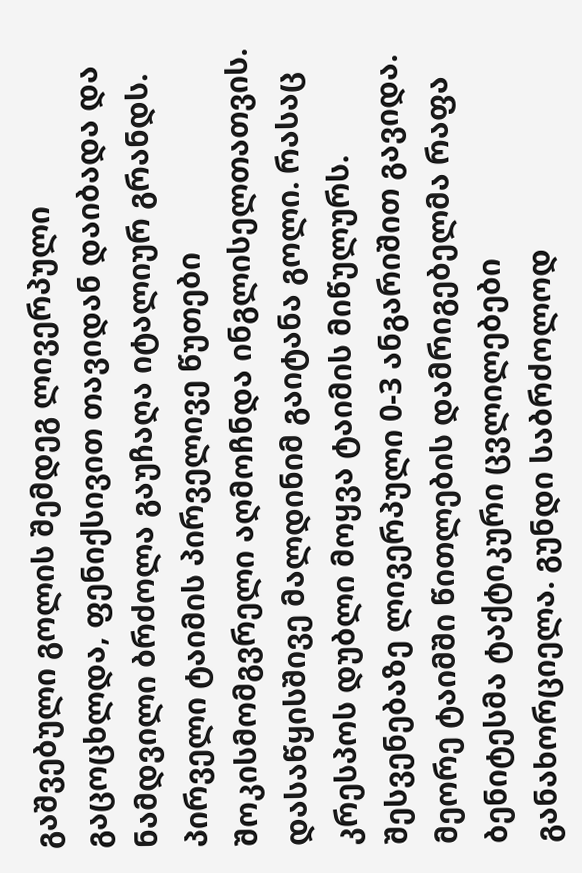გაშვებული გოლის შემდეგ ლივერპული გაცოცხლდა, ფენიქსივით თავიდან დაიბადა და ნამდვილი ბრძოლა გაუჩაღა იტალიურ გრანდს. პირველი ტაიმის პირველივე წუთები შოკისმომგვრელი აღმოჩნდა ინგლისელთათვის. დასაწყისშივე მალდინიმ გაიტანა გოლი. რასაც კრესპოს დუბლი მოყვა ტაიმის მიწულურს. შესვენებაზე ლივერპული 0-3 ანგარიშით გავიდა. მეორე ტაიმში წითლების დამრიგებელმა რაფა ბენიტესმა ტაქტიკური ცვლილებები განახორციელა. გუნდი საბრძოლოდ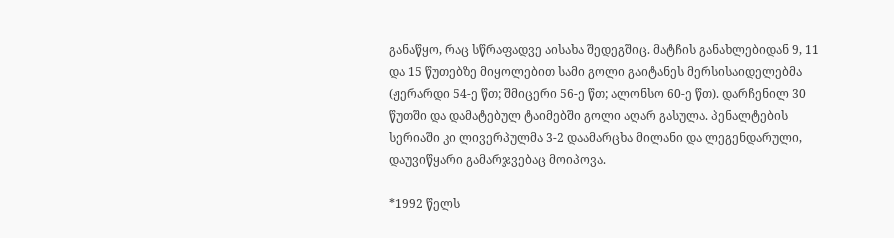განაწყო, რაც სწრაფადვე აისახა შედეგშიც. მატჩის განახლებიდან 9, 11 და 15 წუთებზე მიყოლებით სამი გოლი გაიტანეს მერსისაიდელებმა (ჟერარდი 54-ე წთ; შმიცერი 56-ე წთ; ალონსო 60-ე წთ). დარჩენილ 30 წუთში და დამატებულ ტაიმებში გოლი აღარ გასულა. პენალტების სერიაში კი ლივერპულმა 3-2 დაამარცხა მილანი და ლეგენდარული, დაუვიწყარი გამარჯვებაც მოიპოვა.

*1992 წელს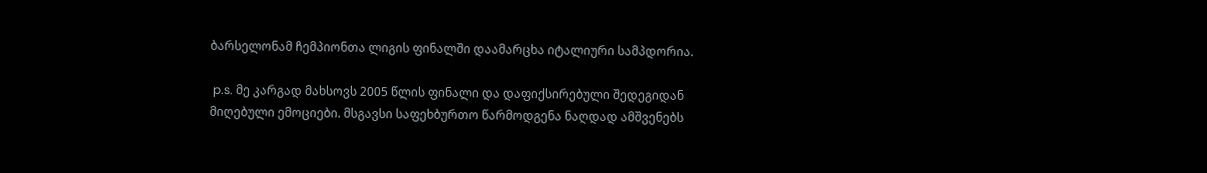ბარსელონამ ჩემპიონთა ლიგის ფინალში დაამარცხა იტალიური სამპდორია.

 p.s. მე კარგად მახსოვს 2005 წლის ფინალი და დაფიქსირებული შედეგიდან მიღებული ემოციები. მსგავსი საფეხბურთო წარმოდგენა ნაღდად ამშვენებს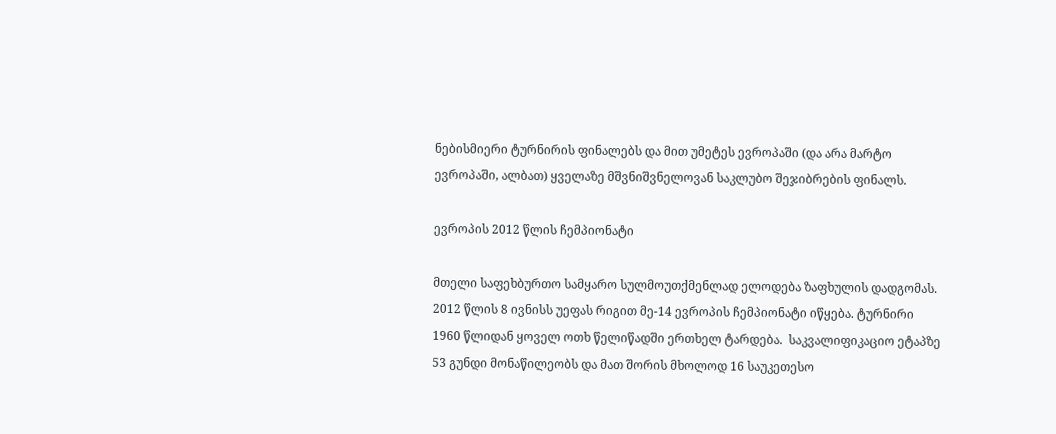ნებისმიერი ტურნირის ფინალებს და მით უმეტეს ევროპაში (და არა მარტო ევროპაში, ალბათ) ყველაზე მშვნიშვნელოვან საკლუბო შეჯიბრების ფინალს.

ევროპის 2012 წლის ჩემპიონატი

მთელი საფეხბურთო სამყარო სულმოუთქმენლად ელოდება ზაფხულის დადგომას. 2012 წლის 8 ივნისს უეფას რიგით მე-14 ევროპის ჩემპიონატი იწყება. ტურნირი 1960 წლიდან ყოველ ოთხ წელიწადში ერთხელ ტარდება.  საკვალიფიკაციო ეტაპზე 53 გუნდი მონაწილეობს და მათ შორის მხოლოდ 16 საუკეთესო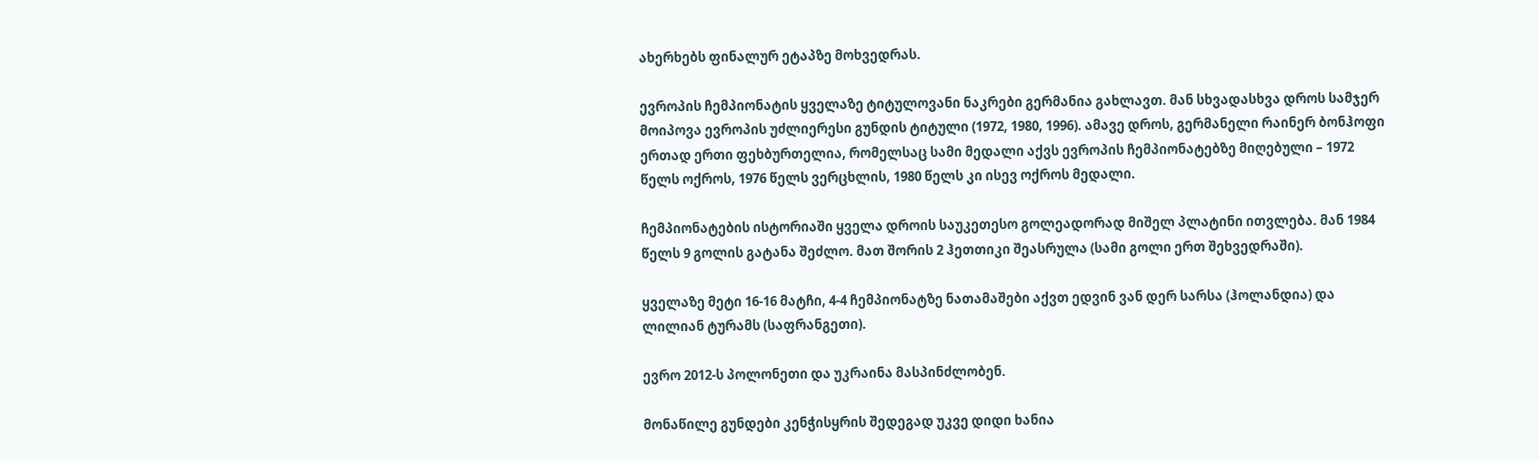ახერხებს ფინალურ ეტაპზე მოხვედრას.

ევროპის ჩემპიონატის ყველაზე ტიტულოვანი ნაკრები გერმანია გახლავთ. მან სხვადასხვა დროს სამჯერ მოიპოვა ევროპის უძლიერესი გუნდის ტიტული (1972, 1980, 1996). ამავე დროს, გერმანელი რაინერ ბონჰოფი ერთად ერთი ფეხბურთელია, რომელსაც სამი მედალი აქვს ევროპის ჩემპიონატებზე მიღებული – 1972 წელს ოქროს, 1976 წელს ვერცხლის, 1980 წელს კი ისევ ოქროს მედალი.

ჩემპიონატების ისტორიაში ყველა დროის საუკეთესო გოლეადორად მიშელ პლატინი ითვლება. მან 1984 წელს 9 გოლის გატანა შეძლო. მათ შორის 2 ჰეთთიკი შეასრულა (სამი გოლი ერთ შეხვედრაში).

ყველაზე მეტი 16-16 მატჩი, 4-4 ჩემპიონატზე ნათამაშები აქვთ ედვინ ვან დერ სარსა (ჰოლანდია) და ლილიან ტურამს (საფრანგეთი).

ევრო 2012-ს პოლონეთი და უკრაინა მასპინძლობენ.

მონაწილე გუნდები კენჭისყრის შედეგად უკვე დიდი ხანია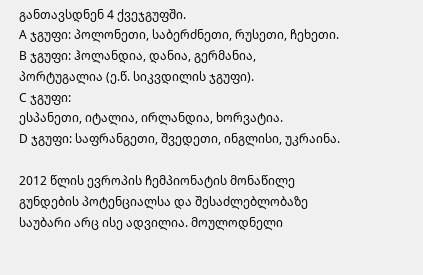განთავსდნენ 4 ქვეჯგუფში.
A ჯგუფი: პოლონეთი, საბერძნეთი, რუსეთი, ჩეხეთი.
B ჯგუფი: ჰოლანდია, დანია, გერმანია, პორტუგალია (ე.წ. სიკვდილის ჯგუფი).
C ჯგუფი:
ესპანეთი, იტალია, ირლანდია, ხორვატია.
D ჯგუფი: საფრანგეთი, შვედეთი, ინგლისი, უკრაინა.

2012 წლის ევროპის ჩემპიონატის მონაწილე გუნდების პოტენციალსა და შესაძლებლობაზე საუბარი არც ისე ადვილია. მოულოდნელი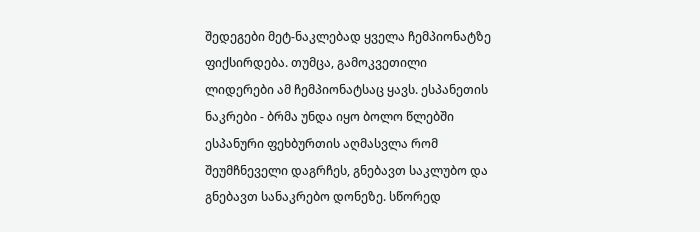შედეგები მეტ-ნაკლებად ყველა ჩემპიონატზე ფიქსირდება. თუმცა, გამოკვეთილი ლიდერები ამ ჩემპიონატსაც ყავს. ესპანეთის ნაკრები - ბრმა უნდა იყო ბოლო წლებში ესპანური ფეხბურთის აღმასვლა რომ შეუმჩნეველი დაგრჩეს, გნებავთ საკლუბო და გნებავთ სანაკრებო დონეზე. სწორედ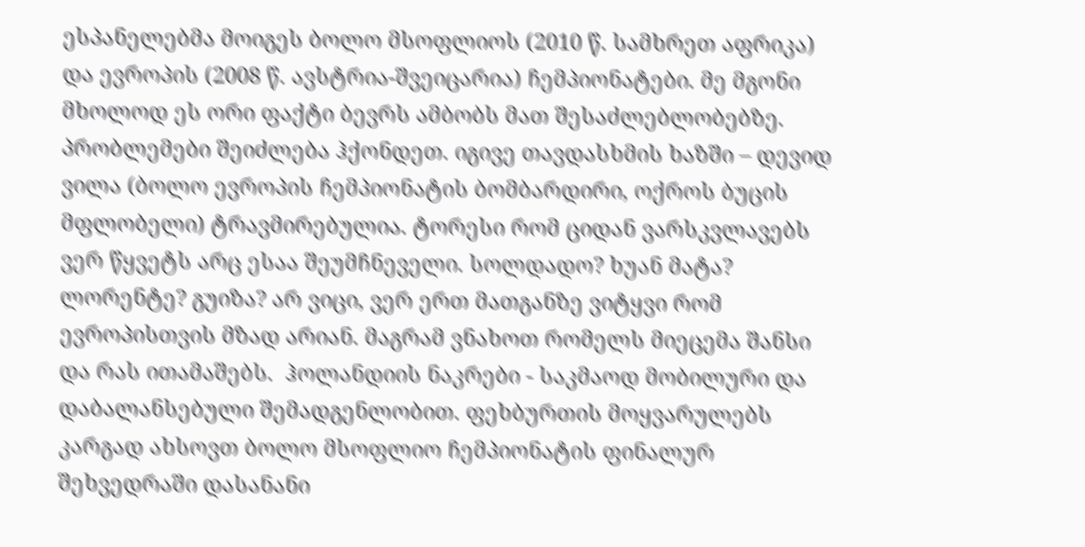ესპანელებმა მოიგეს ბოლო მსოფლიოს (2010 წ. სამხრეთ აფრიკა) და ევროპის (2008 წ. ავსტრია-შვეიცარია) ჩემპიონატები. მე მგონი მხოლოდ ეს ორი ფაქტი ბევრს ამბობს მათ შესაძლებლობებზე. პრობლემები შეიძლება ჰქონდეთ. იგივე თავდასხმის ხაზში – დევიდ ვილა (ბოლო ევროპის ჩემპიონატის ბომბარდირი, ოქროს ბუცის მფლობელი) ტრავმირებულია. ტორესი რომ ციდან ვარსკვლავებს ვერ წყვეტს არც ესაა შეუმჩნეველი. სოლდადო? ხუან მატა? ლორენტე? გუიზა? არ ვიცი, ვერ ერთ მათგანზე ვიტყვი რომ ევროპისთვის მზად არიან. მაგრამ ვნახოთ რომელს მიეცემა შანსი და რას ითამაშებს.  ჰოლანდიის ნაკრები - საკმაოდ მობილური და დაბალანსებული შემადგენლობით. ფეხბურთის მოყვარულებს კარგად ახსოვთ ბოლო მსოფლიო ჩემპიონატის ფინალურ შეხვედრაში დასანანი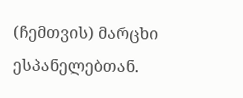(ჩემთვის) მარცხი ესპანელებთან.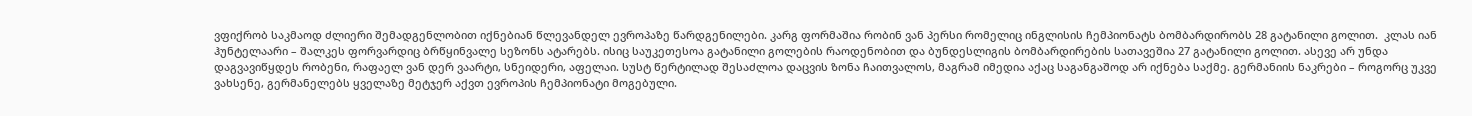ვფიქრობ საკმაოდ ძლიერი შემადგენლობით იქნებიან წლევანდელ ევროპაზე წარდგენილები. კარგ ფორმაშია რობინ ვან პერსი რომელიც ინგლისის ჩემპიონატს ბომბარდირობს 28 გატანილი გოლით.  კლას იან ჰუნტელაარი – შალკეს ფორვარდიც ბრწყინვალე სეზონს ატარებს. ისიც საუკეთესოა გატანილი გოლების რაოდენობით და ბუნდესლიგის ბომბარდირების სათავეშია 27 გატანილი გოლით. ასევე არ უნდა დაგვავიწყდეს რობენი, რაფაელ ვან დერ ვაარტი, სნეიდერი, აფელაი. სუსტ წერტილად შესაძლოა დაცვის ზონა ჩაითვალოს, მაგრამ იმედია აქაც საგანგაშოდ არ იქნება საქმე. გერმანიის ნაკრები – როგორც უკვე ვახსენე, გერმანელებს ყველაზე მეტჯერ აქვთ ევროპის ჩემპიონატი მოგებული.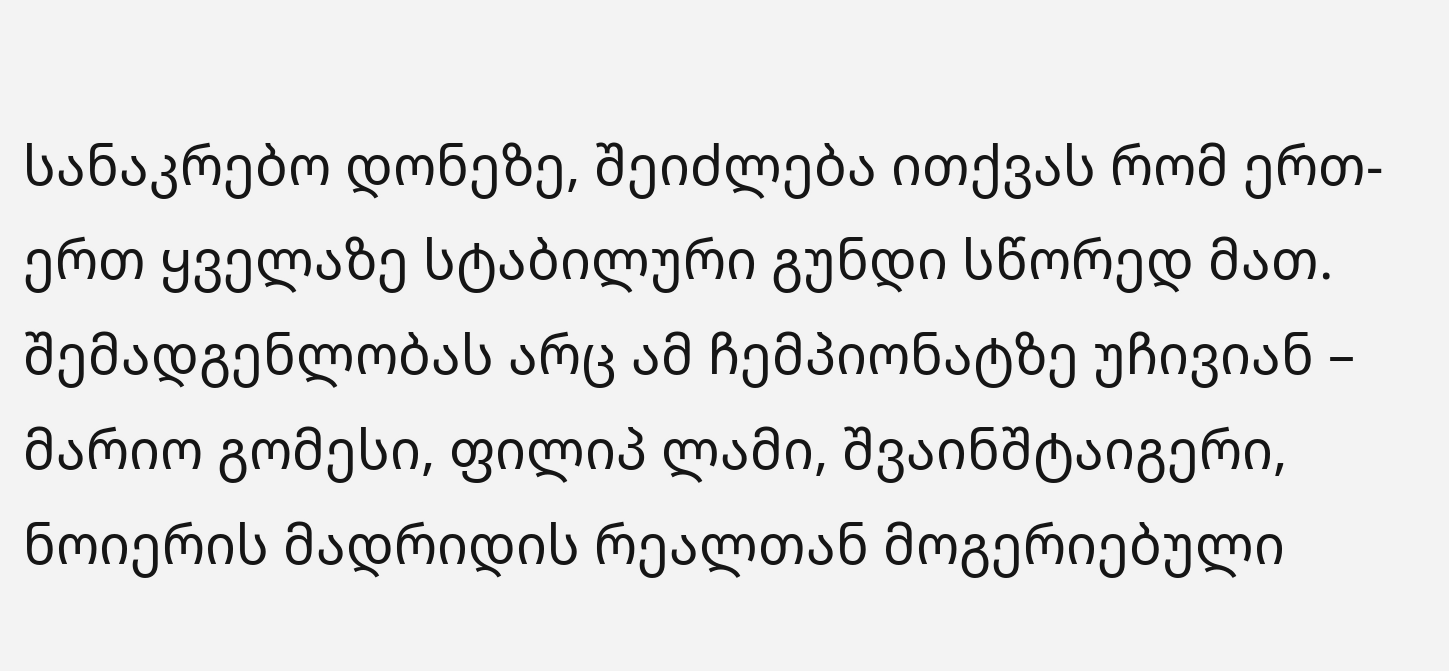სანაკრებო დონეზე, შეიძლება ითქვას რომ ერთ-ერთ ყველაზე სტაბილური გუნდი სწორედ მათ. შემადგენლობას არც ამ ჩემპიონატზე უჩივიან – მარიო გომესი, ფილიპ ლამი, შვაინშტაიგერი, ნოიერის მადრიდის რეალთან მოგერიებული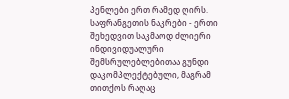პენლები ერთ რამედ ღირს. საფრანგეთის ნაკრები - ერთი შეხედვით საკმაოდ ძლიერი ინდივიდუალური შემსრულებლებითაა გუნდი დაკომპლექტებული, მაგრამ თითქოს რაღაც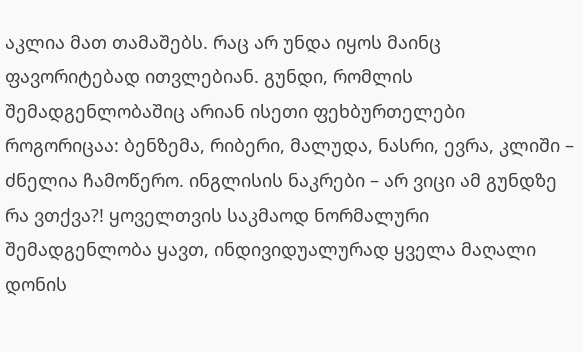აკლია მათ თამაშებს. რაც არ უნდა იყოს მაინც ფავორიტებად ითვლებიან. გუნდი, რომლის შემადგენლობაშიც არიან ისეთი ფეხბურთელები როგორიცაა: ბენზემა, რიბერი, მალუდა, ნასრი, ევრა, კლიში – ძნელია ჩამოწერო. ინგლისის ნაკრები – არ ვიცი ამ გუნდზე რა ვთქვა?! ყოველთვის საკმაოდ ნორმალური შემადგენლობა ყავთ, ინდივიდუალურად ყველა მაღალი დონის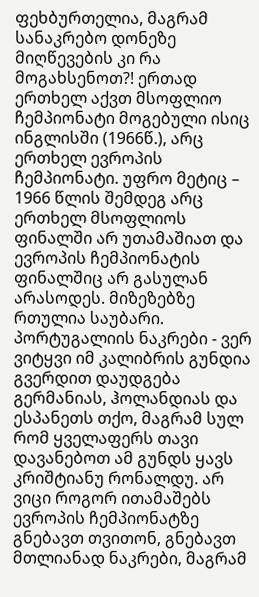ფეხბურთელია, მაგრამ სანაკრებო დონეზე მიღწევების კი რა მოგახსენოთ?! ერთად ერთხელ აქვთ მსოფლიო ჩემპიონატი მოგებული ისიც ინგლისში (1966წ.), არც ერთხელ ევროპის ჩემპიონატი. უფრო მეტიც – 1966 წლის შემდეგ არც ერთხელ მსოფლიოს ფინალში არ უთამაშიათ და ევროპის ჩემპიონატის ფინალშიც არ გასულან არასოდეს. მიზეზებზე რთულია საუბარი. პორტუგალიის ნაკრები - ვერ ვიტყვი იმ კალიბრის გუნდია გვერდით დაუდგება გერმანიას, ჰოლანდიას და ესპანეთს თქო, მაგრამ სულ რომ ყველაფერს თავი დავანებოთ ამ გუნდს ყავს კრიშტიანუ რონალდუ. არ ვიცი როგორ ითამაშებს ევროპის ჩემპიონატზე გნებავთ თვითონ, გნებავთ მთლიანად ნაკრები, მაგრამ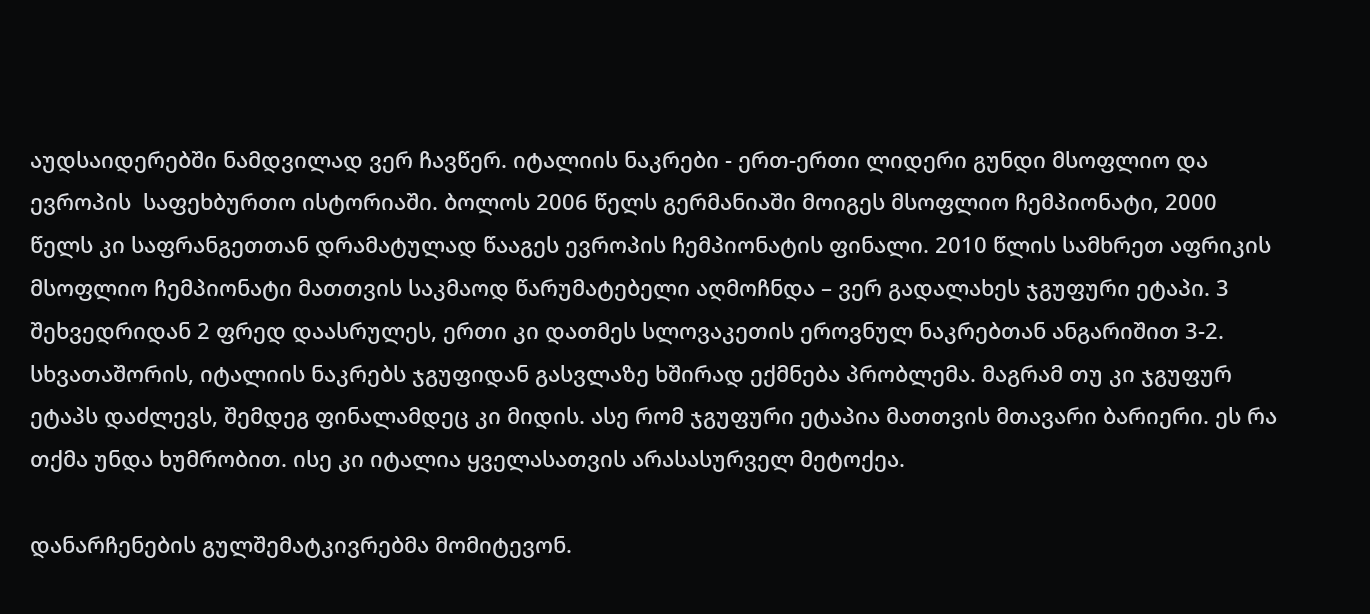აუდსაიდერებში ნამდვილად ვერ ჩავწერ. იტალიის ნაკრები - ერთ-ერთი ლიდერი გუნდი მსოფლიო და ევროპის  საფეხბურთო ისტორიაში. ბოლოს 2006 წელს გერმანიაში მოიგეს მსოფლიო ჩემპიონატი, 2000 წელს კი საფრანგეთთან დრამატულად წააგეს ევროპის ჩემპიონატის ფინალი. 2010 წლის სამხრეთ აფრიკის მსოფლიო ჩემპიონატი მათთვის საკმაოდ წარუმატებელი აღმოჩნდა – ვერ გადალახეს ჯგუფური ეტაპი. 3  შეხვედრიდან 2 ფრედ დაასრულეს, ერთი კი დათმეს სლოვაკეთის ეროვნულ ნაკრებთან ანგარიშით 3-2. სხვათაშორის, იტალიის ნაკრებს ჯგუფიდან გასვლაზე ხშირად ექმნება პრობლემა. მაგრამ თუ კი ჯგუფურ ეტაპს დაძლევს, შემდეგ ფინალამდეც კი მიდის. ასე რომ ჯგუფური ეტაპია მათთვის მთავარი ბარიერი. ეს რა თქმა უნდა ხუმრობით. ისე კი იტალია ყველასათვის არასასურველ მეტოქეა.

დანარჩენების გულშემატკივრებმა მომიტევონ.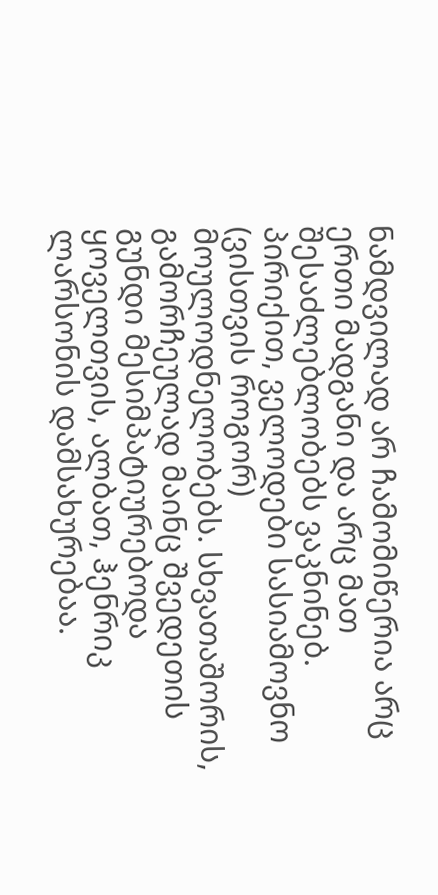ნამდვილად არ ჩამომიწერია არც ერთი მადგანი და არც მათ შესაძლებლობებს ვაკნინებ. პირიქით, ველოდები სასიამოვნო (ვისთვის როგორ) მოულოდნელობებს. სხვათაშორის, გამორჩეულად მაინც შვედეთის გუნდი მესიმპატიურებოდა ყოველთვის, ალბათ, ჰენრიკ ლარსონის დამსახურებაა.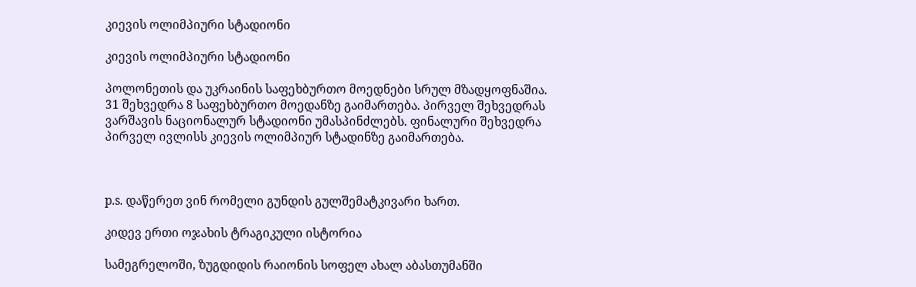კიევის ოლიმპიური სტადიონი

კიევის ოლიმპიური სტადიონი

პოლონეთის და უკრაინის საფეხბურთო მოედნები სრულ მზადყოფნაშია. 31 შეხვედრა 8 საფეხბურთო მოედანზე გაიმართება. პირველ შეხვედრას ვარშავის ნაციონალურ სტადიონი უმასპინძლებს. ფინალური შეხვედრა პირველ ივლისს კიევის ოლიმპიურ სტადინზე გაიმართება.



p.s. დაწერეთ ვინ რომელი გუნდის გულშემატკივარი ხართ.

კიდევ ერთი ოჯახის ტრაგიკული ისტორია

სამეგრელოში, ზუგდიდის რაიონის სოფელ ახალ აბასთუმანში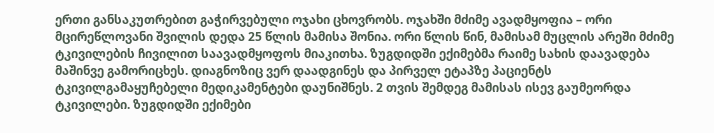ერთი განსაკუთრებით გაჭირვებული ოჯახი ცხოვრობს. ოჯახში მძიმე ავადმყოფია – ორი მცირეწლოვანი შვილის დედა 25 წლის მამისა შონია. ორი წლის წინ, მამისამ მუცლის არეში მძიმე ტკივილების ჩივილით საავადმყოფოს მიაკითხა. ზუგდიდში ექიმებმა რაიმე სახის დაავადება მაშინვე გამორიცხეს. დიაგნოზიც ვერ დაადგინეს და პირველ ეტაპზე პაციენტს ტკივილგამაყუჩებელი მედიკამენტები დაუნიშნეს. 2 თვის შემდეგ მამისას ისევ გაუმეორდა ტკივილები. ზუგდიდში ექიმები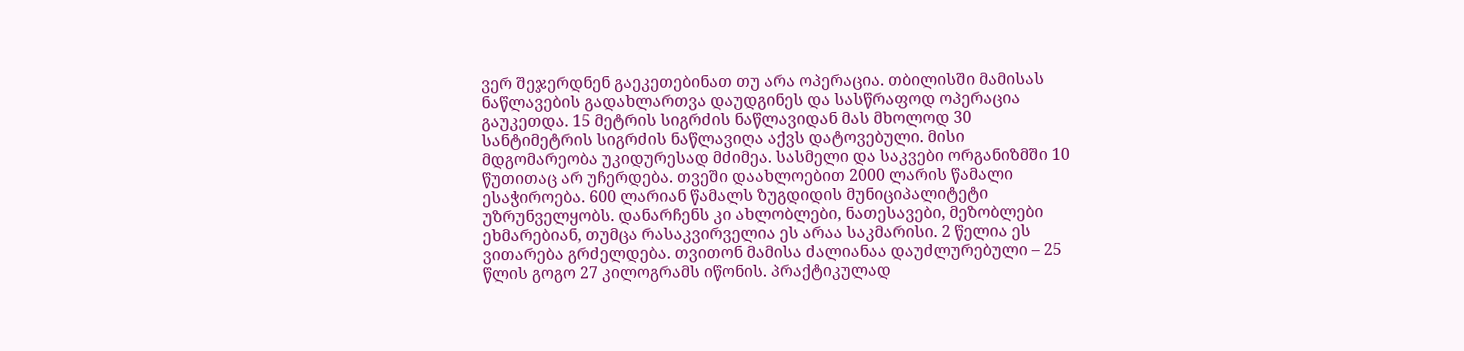ვერ შეჯერდნენ გაეკეთებინათ თუ არა ოპერაცია. თბილისში მამისას ნაწლავების გადახლართვა დაუდგინეს და სასწრაფოდ ოპერაცია გაუკეთდა. 15 მეტრის სიგრძის ნაწლავიდან მას მხოლოდ 30 სანტიმეტრის სიგრძის ნაწლავიღა აქვს დატოვებული. მისი მდგომარეობა უკიდურესად მძიმეა. სასმელი და საკვები ორგანიზმში 10 წუთითაც არ უჩერდება. თვეში დაახლოებით 2000 ლარის წამალი ესაჭიროება. 600 ლარიან წამალს ზუგდიდის მუნიციპალიტეტი უზრუნველყობს. დანარჩენს კი ახლობლები, ნათესავები, მეზობლები ეხმარებიან, თუმცა რასაკვირველია ეს არაა საკმარისი. 2 წელია ეს ვითარება გრძელდება. თვითონ მამისა ძალიანაა დაუძლურებული – 25 წლის გოგო 27 კილოგრამს იწონის. პრაქტიკულად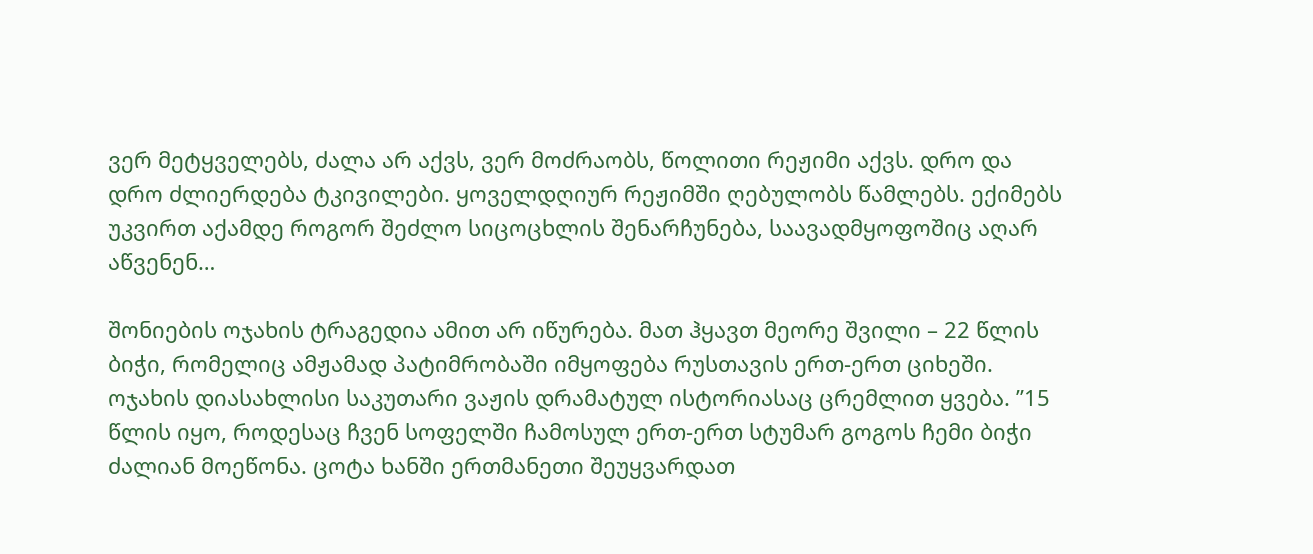ვერ მეტყველებს, ძალა არ აქვს, ვერ მოძრაობს, წოლითი რეჟიმი აქვს. დრო და დრო ძლიერდება ტკივილები. ყოველდღიურ რეჟიმში ღებულობს წამლებს. ექიმებს უკვირთ აქამდე როგორ შეძლო სიცოცხლის შენარჩუნება, საავადმყოფოშიც აღარ აწვენენ…

შონიების ოჯახის ტრაგედია ამით არ იწურება. მათ ჰყავთ მეორე შვილი – 22 წლის ბიჭი, რომელიც ამჟამად პატიმრობაში იმყოფება რუსთავის ერთ-ერთ ციხეში.
ოჯახის დიასახლისი საკუთარი ვაჟის დრამატულ ისტორიასაც ცრემლით ყვება. ”15 წლის იყო, როდესაც ჩვენ სოფელში ჩამოსულ ერთ-ერთ სტუმარ გოგოს ჩემი ბიჭი ძალიან მოეწონა. ცოტა ხანში ერთმანეთი შეუყვარდათ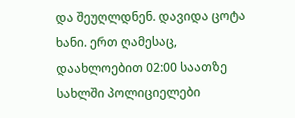და შეუღლდნენ. დავიდა ცოტა ხანი. ერთ ღამესაც, დაახლოებით 02:00 საათზე სახლში პოლიციელები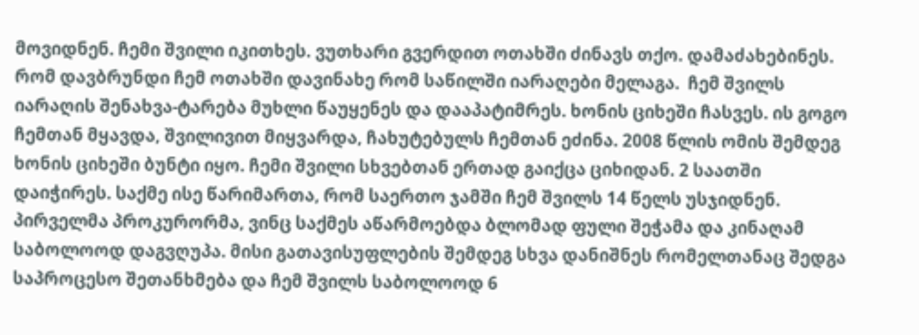მოვიდნენ. ჩემი შვილი იკითხეს. ვუთხარი გვერდით ოთახში ძინავს თქო. დამაძახებინეს. რომ დავბრუნდი ჩემ ოთახში დავინახე რომ საწილში იარაღები მელაგა.  ჩემ შვილს იარაღის შენახვა-ტარება მუხლი წაუყენეს და დააპატიმრეს. ხონის ციხეში ჩასვეს. ის გოგო ჩემთან მყავდა, შვილივით მიყვარდა, ჩახუტებულს ჩემთან ეძინა. 2008 წლის ომის შემდეგ ხონის ციხეში ბუნტი იყო. ჩემი შვილი სხვებთან ერთად გაიქცა ციხიდან. 2 საათში დაიჭირეს. საქმე ისე წარიმართა, რომ საერთო ჯამში ჩემ შვილს 14 წელს უსჯიდნენ. პირველმა პროკურორმა, ვინც საქმეს აწარმოებდა ბლომად ფული შეჭამა და კინაღამ საბოლოოდ დაგვღუპა. მისი გათავისუფლების შემდეგ სხვა დანიშნეს რომელთანაც შედგა საპროცესო შეთანხმება და ჩემ შვილს საბოლოოდ 6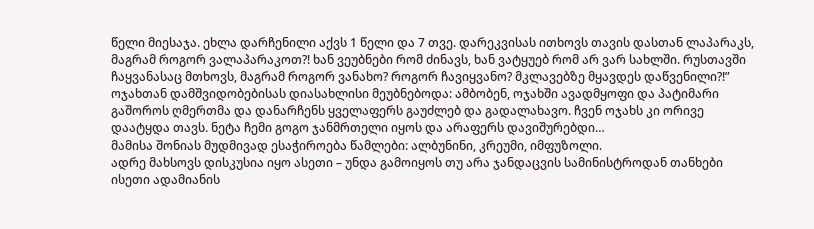წელი მიესაჯა. ეხლა დარჩენილი აქვს 1 წელი და 7 თვე. დარეკვისას ითხოვს თავის დასთან ლაპარაკს, მაგრამ როგორ ვალაპარაკოთ?! ხან ვეუბნები რომ ძინავს, ხან ვატყუებ რომ არ ვარ სახლში. რუსთავში ჩაყვანასაც მთხოვს, მაგრამ როგორ ვანახო? როგორ ჩავიყვანო? მკლავებზე მყავდეს დაწვენილი?!”
ოჯახთან დამშვიდობებისას დიასახლისი მეუბნებოდა: ამბობენ, ოჯახში ავადმყოფი და პატიმარი გაშოროს ღმერთმა და დანარჩენს ყველაფერს გაუძლებ და გადალახავო. ჩვენ ოჯახს კი ორივე დაატყდა თავს. ნეტა ჩემი გოგო ჯანმრთელი იყოს და არაფერს დავიშურებდი…
მამისა შონიას მუდმივად ესაჭიროება წამლები: ალბუნინი, კრეუმი, იმფუზოლი.
ადრე მახსოვს დისკუსია იყო ასეთი – უნდა გამოიყოს თუ არა ჯანდაცვის სამინისტროდან თანხები ისეთი ადამიანის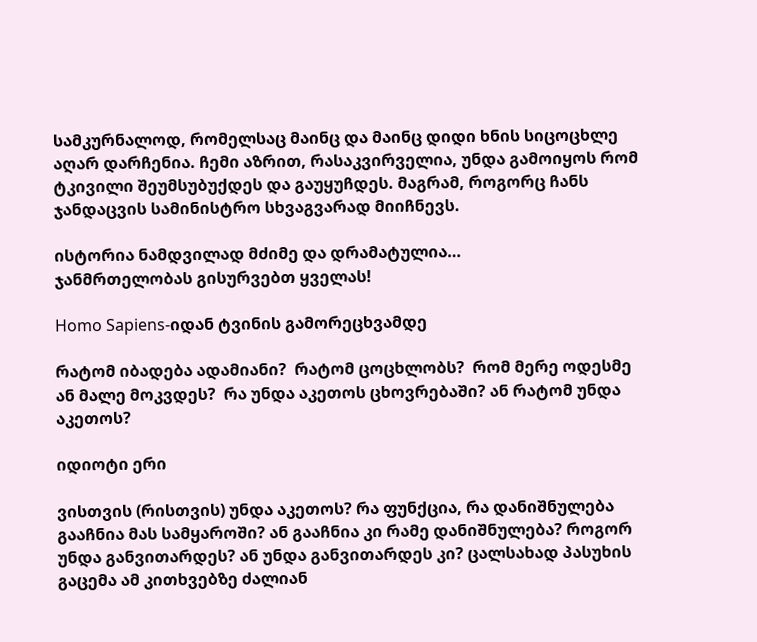სამკურნალოდ, რომელსაც მაინც და მაინც დიდი ხნის სიცოცხლე აღარ დარჩენია. ჩემი აზრით, რასაკვირველია, უნდა გამოიყოს რომ ტკივილი შეუმსუბუქდეს და გაუყუჩდეს. მაგრამ, როგორც ჩანს ჯანდაცვის სამინისტრო სხვაგვარად მიიჩნევს.

ისტორია ნამდვილად მძიმე და დრამატულია…
ჯანმრთელობას გისურვებთ ყველას!

Homo Sapiens-იდან ტვინის გამორეცხვამდე

რატომ იბადება ადამიანი?  რატომ ცოცხლობს?  რომ მერე ოდესმე ან მალე მოკვდეს?  რა უნდა აკეთოს ცხოვრებაში? ან რატომ უნდა აკეთოს?

იდიოტი ერი

ვისთვის (რისთვის) უნდა აკეთოს? რა ფუნქცია, რა დანიშნულება გააჩნია მას სამყაროში? ან გააჩნია კი რამე დანიშნულება? როგორ უნდა განვითარდეს? ან უნდა განვითარდეს კი? ცალსახად პასუხის გაცემა ამ კითხვებზე ძალიან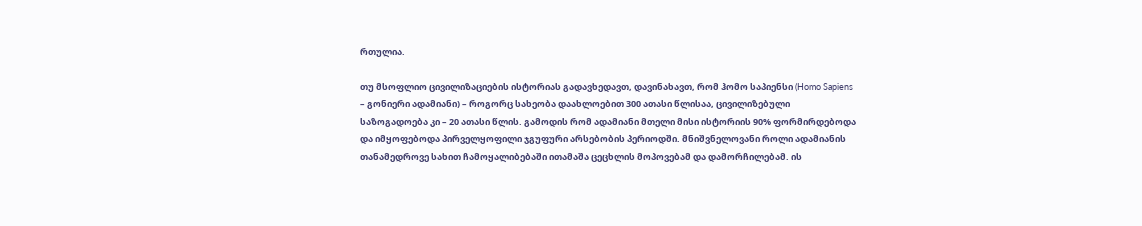რთულია.

თუ მსოფლიო ცივილიზაციების ისტორიას გადავხედავთ, დავინახავთ, რომ ჰომო საპიენსი (Homo Sapiens – გონიერი ადამიანი) – როგორც სახეობა დაახლოებით 300 ათასი წლისაა, ცივილიზებული საზოგადოება კი – 20 ათასი წლის. გამოდის რომ ადამიანი მთელი მისი ისტორიის 90% ფორმირდებოდა და იმყოფებოდა პირველყოფილი ჯგუფური არსებობის პერიოდში. მნიშვნელოვანი როლი ადამიანის თანამედროვე სახით ჩამოყალიბებაში ითამაშა ცეცხლის მოპოვებამ და დამორჩილებამ. ის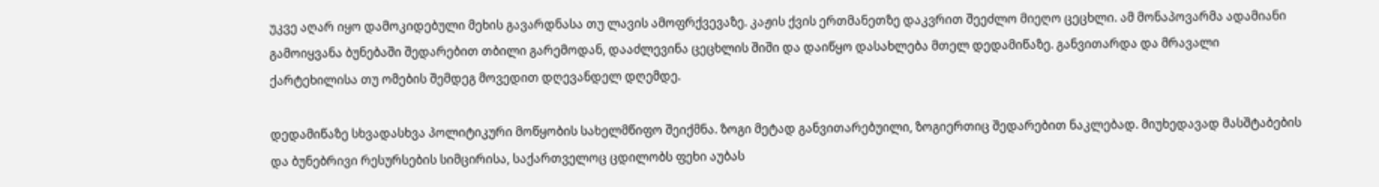უკვე აღარ იყო დამოკიდებული მეხის გავარდნასა თუ ლავის ამოფრქვევაზე. კაჟის ქვის ერთმანეთზე დაკვრით შეეძლო მიეღო ცეცხლი. ამ მონაპოვარმა ადამიანი გამოიყვანა ბუნებაში შედარებით თბილი გარემოდან, დააძლევინა ცეცხლის შიში და დაიწყო დასახლება მთელ დედამიწაზე. განვითარდა და მრავალი ქარტეხილისა თუ ომების შემდეგ მოვედით დღევანდელ დღემდე.

დედამიწაზე სხვადასხვა პოლიტიკური მოწყობის სახელმწიფო შეიქმნა. ზოგი მეტად განვითარებუილი, ზოგიერთიც შედარებით ნაკლებად. მიუხედავად მასშტაბების და ბუნებრივი რესურსების სიმცირისა, საქართველოც ცდილობს ფეხი აუბას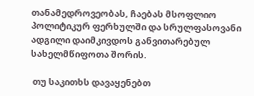თანამედროვეობას, ჩაებას მსოფლიო პოლიტიკურ ფერხულში და სრულფასოვანი ადგილი დაიმკივდოს განვითარებულ სახელმწიფოთა შორის.

 თუ საკითხს დავაყენებთ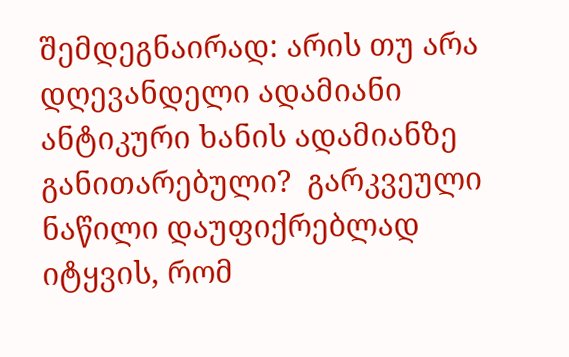შემდეგნაირად: არის თუ არა დღევანდელი ადამიანი ანტიკური ხანის ადამიანზე განითარებული?  გარკვეული ნაწილი დაუფიქრებლად იტყვის, რომ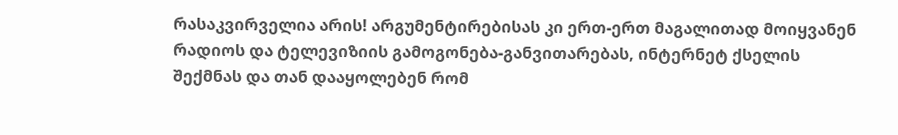რასაკვირველია არის! არგუმენტირებისას კი ერთ-ერთ მაგალითად მოიყვანენ რადიოს და ტელევიზიის გამოგონება-განვითარებას, ინტერნეტ ქსელის შექმნას და თან დააყოლებენ რომ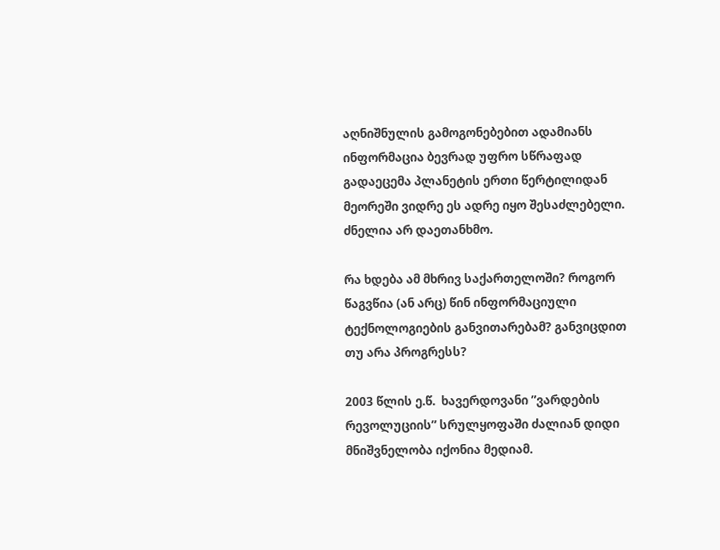აღნიშნულის გამოგონებებით ადამიანს ინფორმაცია ბევრად უფრო სწრაფად გადაეცემა პლანეტის ერთი წერტილიდან მეორეში ვიდრე ეს ადრე იყო შესაძლებელი. ძნელია არ დაეთანხმო.

რა ხდება ამ მხრივ საქართელოში? როგორ წაგვწია (ან არც) წინ ინფორმაციული ტექნოლოგიების განვითარებამ? განვიცდით თუ არა პროგრესს?

2003 წლის ე.წ.  ხავერდოვანი ”ვარდების რევოლუციის” სრულყოფაში ძალიან დიდი მნიშვნელობა იქონია მედიამ.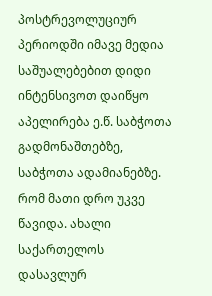პოსტრევოლუციურ პერიოდში იმავე მედია საშუალებებით დიდი ინტენსივოთ დაიწყო აპელირება ე.წ. საბჭოთა გადმონაშთებზე, საბჭოთა ადამიანებზე. რომ მათი დრო უკვე წავიდა. ახალი საქართელოს  დასავლურ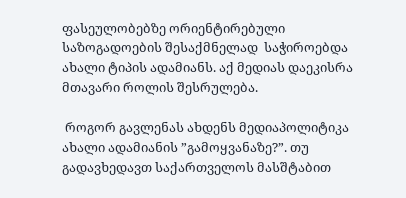ფასეულობებზე ორიენტირებული საზოგადოების შესაქმნელად  საჭიროებდა ახალი ტიპის ადამიანს. აქ მედიას დაეკისრა მთავარი როლის შესრულება.

 როგორ გავლენას ახდენს მედიაპოლიტიკა ახალი ადამიანის ”გამოყვანაზე?”. თუ გადავხედავთ საქართველოს მასშტაბით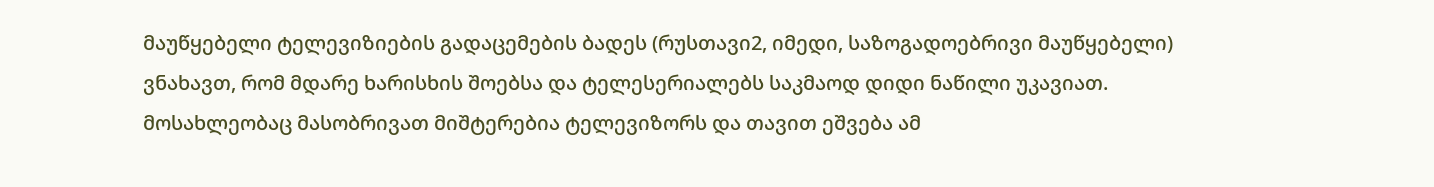მაუწყებელი ტელევიზიების გადაცემების ბადეს (რუსთავი2, იმედი, საზოგადოებრივი მაუწყებელი) ვნახავთ, რომ მდარე ხარისხის შოებსა და ტელესერიალებს საკმაოდ დიდი ნაწილი უკავიათ. მოსახლეობაც მასობრივათ მიშტერებია ტელევიზორს და თავით ეშვება ამ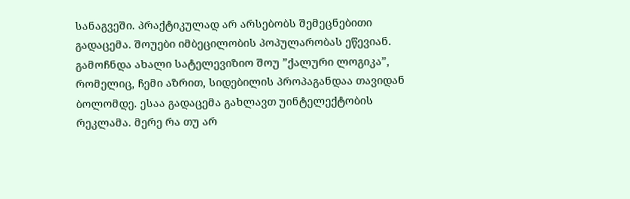სანაგვეში. პრაქტიკულად არ არსებობს შემეცნებითი გადაცემა. შოუები იმბეცილობის პოპულარობას ეწევიან. გამოჩნდა ახალი სატელევიზიო შოუ ”ქალური ლოგიკა”, რომელიც, ჩემი აზრით, სიდებილის პროპაგანდაა თავიდან ბოლომდე. ესაა გადაცემა გახლავთ უინტელექტობის რეკლამა. მერე რა თუ არ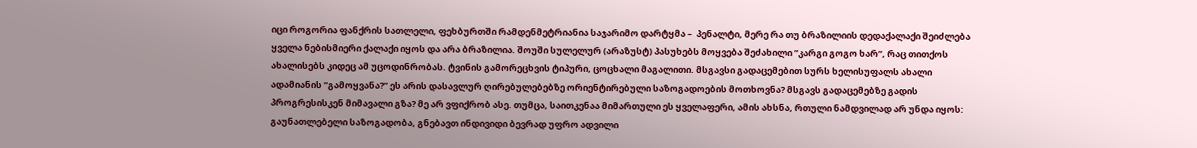იცი როგორია ფანქრის სათლელი, ფეხბურთში რამდენმეტრიანია საჯარიმო დარტყმა –  პენალტი, მერე რა თუ ბრაზილიის დედაქალაქი შეიძლება ყველა ნებისმიერი ქალაქი იყოს და არა ბრაზილია. შოუში სულელურ (არაზუსტ) პასუხებს მოყვება შეძახილი ”კარგი გოგო ხარ”, რაც თითქოს ახალისებს კიდეც ამ უცოდინრობას. ტვინის გამორეცხვის ტიპური, ცოცხალი მაგალითი. მსგავსი გადაცემებით სურს ხელისუფალს ახალი ადამიანის ”გამოყვანა?” ეს არის დასავლურ ღირებულებებზე ორიენტირებული საზოგადოების მოთხოვნა? მსგავს გადაცემებზე გადის პროგრესისკენ მიმავალი გზა? მე არ ვფიქრობ ასე. თუმცა, საითკენაა მიმართული ეს ყველაფერი, ამის ახსნა, რთული ნამდვილად არ უნდა იყოს: გაუნათლებელი საზოგადობა, გნებავთ ინდივიდი ბევრად უფრო ადვილი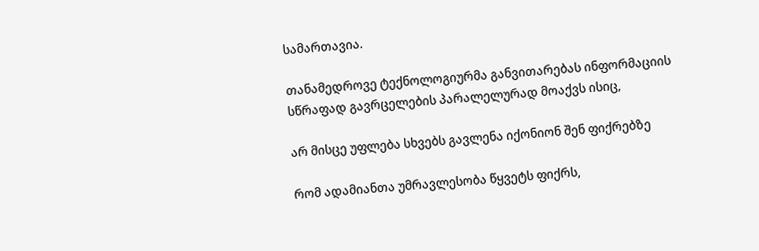სამართავია.

თანამედროვე ტექნოლოგიურმა განვითარებას ინფორმაციის სწრაფად გავრცელების პარალელურად მოაქვს ისიც,

არ მისცე უფლება სხვებს გავლენა იქონიონ შენ ფიქრებზე

რომ ადამიანთა უმრავლესობა წყვეტს ფიქრს,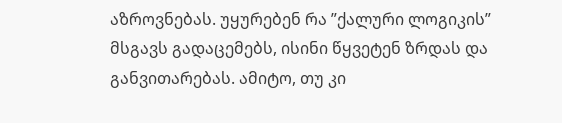აზროვნებას. უყურებენ რა ”ქალური ლოგიკის” მსგავს გადაცემებს, ისინი წყვეტენ ზრდას და განვითარებას. ამიტო, თუ კი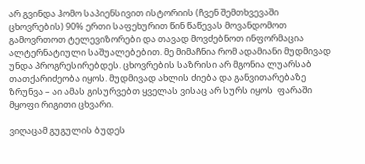არ გვინდა ჰომო საპიენსივით ისტორიის (ჩვენ შემთხვევაში ცხოვრების) 90% ერთი საფეხურით წინ წაწევას მოვანდომოთ გამოვრთოთ ტელევიზორები და თავად მოვძებნოთ ინფორმაცია ალტერნატიული საშუალებებით. მე მიმაჩნია რომ ადამიანი მუდმივად უნდა პროგრესირებდეს. ცხოვრების საზრისი არ მგონია ლუარსაბ თათქარიძეობა იყოს. მუდმივად ახლის ძიება და განვითარებაზე ზრუნვა – აი ამას გისურვებთ ყველას ვისაც არ სურს იყოს  ფარაში მყოფი რიგითი ცხვარი.

ვიღაცამ გუგულის ბუდეს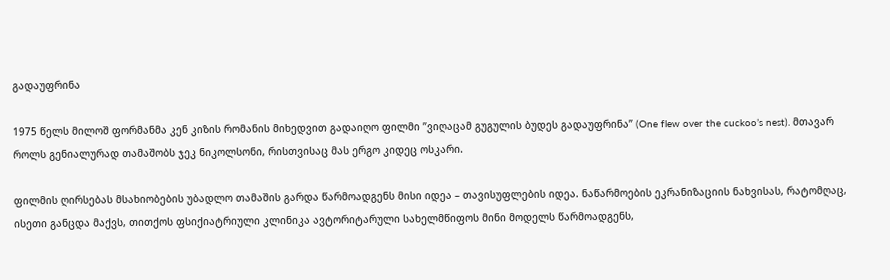გადაუფრინა

1975 წელს მილოშ ფორმანმა კენ კიზის რომანის მიხედვით გადაიღო ფილმი ”ვიღაცამ გუგულის ბუდეს გადაუფრინა” (One flew over the cuckoo’s nest). მთავარ როლს გენიალურად თამაშობს ჯეკ ნიკოლსონი, რისთვისაც მას ერგო კიდეც ოსკარი.

ფილმის ღირსებას მსახიობების უბადლო თამაშის გარდა წარმოადგენს მისი იდეა – თავისუფლების იდეა. ნაწარმოების ეკრანიზაციის ნახვისას, რატომღაც, ისეთი განცდა მაქვს, თითქოს ფსიქიატრიული კლინიკა ავტორიტარული სახელმწიფოს მინი მოდელს წარმოადგენს,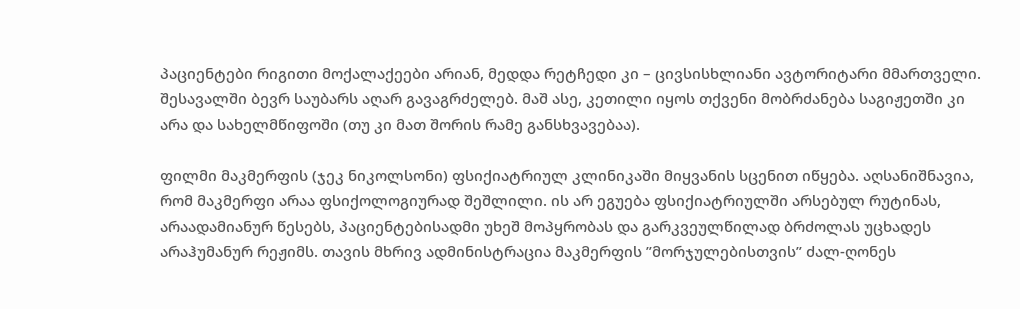პაციენტები რიგითი მოქალაქეები არიან, მედდა რეტჩედი კი – ცივსისხლიანი ავტორიტარი მმართველი. შესავალში ბევრ საუბარს აღარ გავაგრძელებ. მაშ ასე, კეთილი იყოს თქვენი მობრძანება საგიჟეთში კი არა და სახელმწიფოში (თუ კი მათ შორის რამე განსხვავებაა).

ფილმი მაკმერფის (ჯეკ ნიკოლსონი) ფსიქიატრიულ კლინიკაში მიყვანის სცენით იწყება. აღსანიშნავია, რომ მაკმერფი არაა ფსიქოლოგიურად შეშლილი. ის არ ეგუება ფსიქიატრიულში არსებულ რუტინას, არაადამიანურ წესებს, პაციენტებისადმი უხეშ მოპყრობას და გარკვეულწილად ბრძოლას უცხადეს არაჰუმანურ რეჟიმს. თავის მხრივ ადმინისტრაცია მაკმერფის ”მორჯულებისთვის” ძალ-ღონეს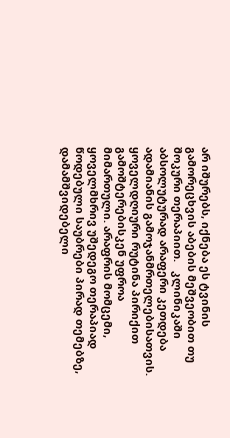არ იშურებს, იქნება ეს ტვინის გამორეცხვის აბების მეშვეობით თუ შოკური თერაპიით.   კლინიკაში აბსოლუტურად არაფერი კეთდება ადამიანის გამოჯანმრთელებისათვის. ყოველდღიური რუტინა პირიქით გამოშტერებისკენ უფროა მიმართული. არაფრის მომცემი, ყოველმხრივ უშედეგო თერაპიად წოდებული საუბრები პირად თემებზე, დამამშვიდებელი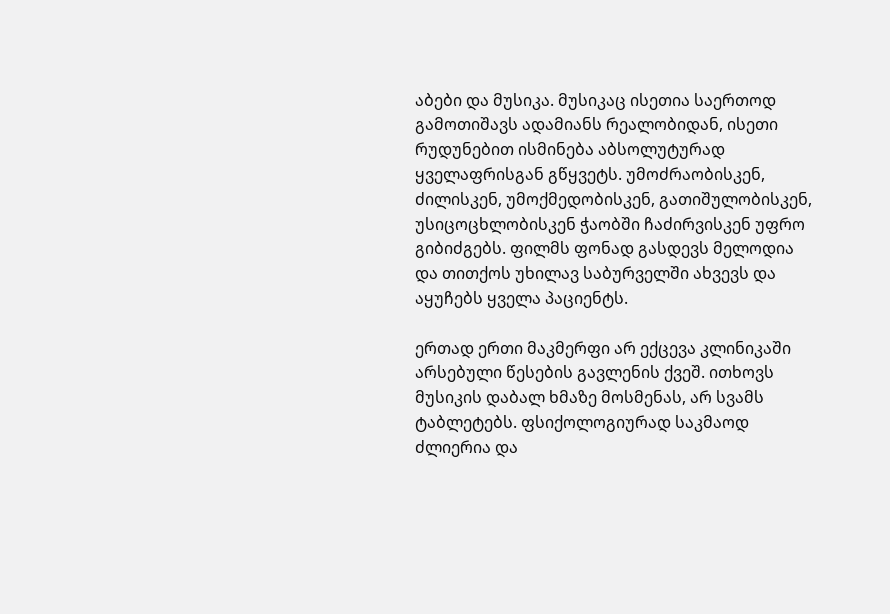აბები და მუსიკა. მუსიკაც ისეთია საერთოდ გამოთიშავს ადამიანს რეალობიდან, ისეთი რუდუნებით ისმინება აბსოლუტურად ყველაფრისგან გწყვეტს. უმოძრაობისკენ, ძილისკენ, უმოქმედობისკენ, გათიშულობისკენ, უსიცოცხლობისკენ ჭაობში ჩაძირვისკენ უფრო გიბიძგებს. ფილმს ფონად გასდევს მელოდია და თითქოს უხილავ საბურველში ახვევს და აყუჩებს ყველა პაციენტს.

ერთად ერთი მაკმერფი არ ექცევა კლინიკაში არსებული წესების გავლენის ქვეშ. ითხოვს მუსიკის დაბალ ხმაზე მოსმენას, არ სვამს ტაბლეტებს. ფსიქოლოგიურად საკმაოდ ძლიერია და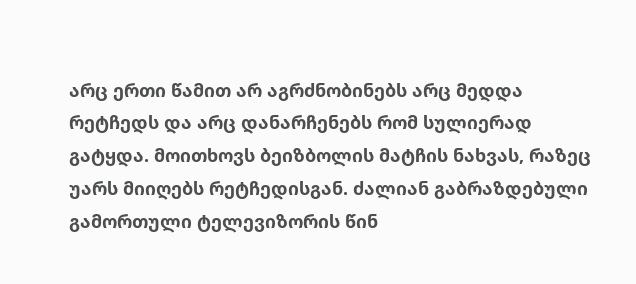არც ერთი წამით არ აგრძნობინებს არც მედდა რეტჩედს და არც დანარჩენებს რომ სულიერად გატყდა. მოითხოვს ბეიზბოლის მატჩის ნახვას, რაზეც უარს მიიღებს რეტჩედისგან. ძალიან გაბრაზდებული გამორთული ტელევიზორის წინ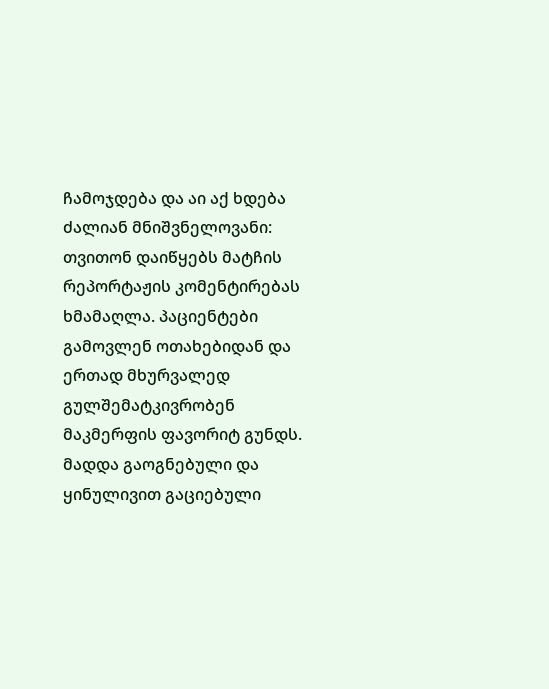ჩამოჯდება და აი აქ ხდება ძალიან მნიშვნელოვანი: თვითონ დაიწყებს მატჩის რეპორტაჟის კომენტირებას ხმამაღლა. პაციენტები გამოვლენ ოთახებიდან და ერთად მხურვალედ გულშემატკივრობენ მაკმერფის ფავორიტ გუნდს. მადდა გაოგნებული და ყინულივით გაციებული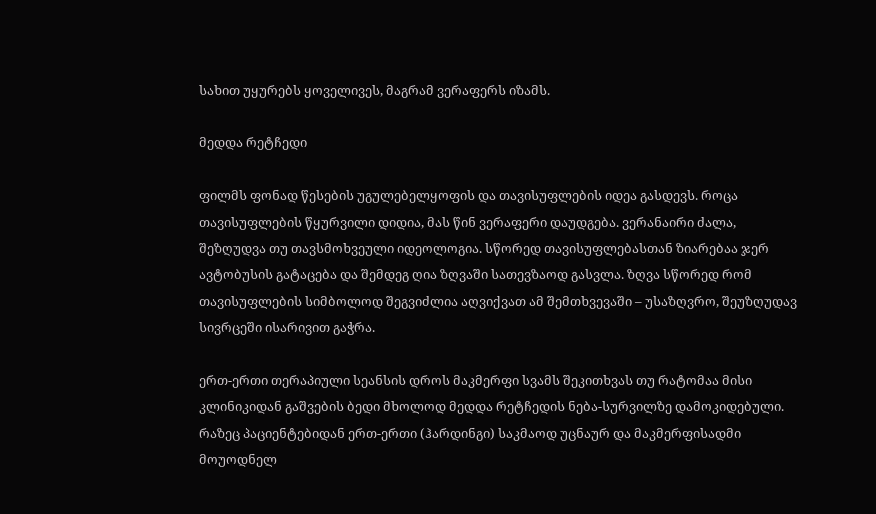სახით უყურებს ყოველივეს, მაგრამ ვერაფერს იზამს.

მედდა რეტჩედი

ფილმს ფონად წესების უგულებელყოფის და თავისუფლების იდეა გასდევს. როცა თავისუფლების წყურვილი დიდია, მას წინ ვერაფერი დაუდგება. ვერანაირი ძალა, შეზღუდვა თუ თავსმოხვეული იდეოლოგია. სწორედ თავისუფლებასთან ზიარებაა ჯერ ავტობუსის გატაცება და შემდეგ ღია ზღვაში სათევზაოდ გასვლა. ზღვა სწორედ რომ თავისუფლების სიმბოლოდ შეგვიძლია აღვიქვათ ამ შემთხვევაში – უსაზღვრო, შეუზღუდავ სივრცეში ისარივით გაჭრა.

ერთ-ერთი თერაპიული სეანსის დროს მაკმერფი სვამს შეკითხვას თუ რატომაა მისი კლინიკიდან გაშვების ბედი მხოლოდ მედდა რეტჩედის ნება-სურვილზე დამოკიდებული. რაზეც პაციენტებიდან ერთ-ერთი (ჰარდინგი) საკმაოდ უცნაურ და მაკმერფისადმი მოუოდნელ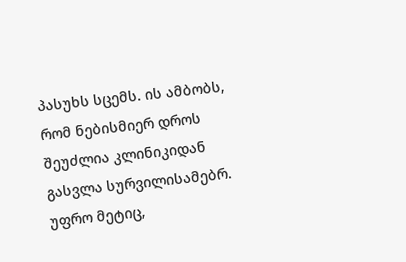პასუხს სცემს. ის ამბობს, რომ ნებისმიერ დროს შეუძლია კლინიკიდან გასვლა სურვილისამებრ. უფრო მეტიც,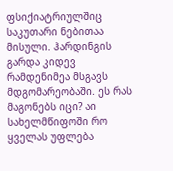ფსიქიატრიულშიც საკუთარი ნებითაა მისული. ჰარდინგის გარდა კიდევ რამდენიმეა მსგავს მდგომარეობაში. ეს რას მაგონებს იცი? აი სახელმწიფოში რო ყველას უფლება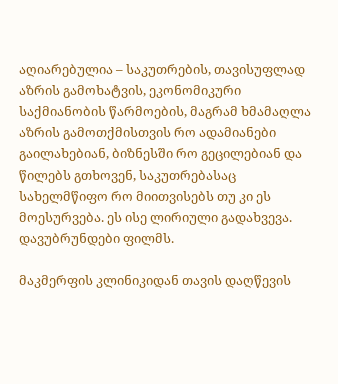აღიარებულია – საკუთრების, თავისუფლად აზრის გამოხატვის, ეკონომიკური საქმიანობის წარმოების, მაგრამ ხმამაღლა აზრის გამოთქმისთვის რო ადამიანები გაილახებიან, ბიზნესში რო გეცილებიან და წილებს გთხოვენ, საკუთრებასაც სახელმწიფო რო მიითვისებს თუ კი ეს მოესურვება. ეს ისე ლირიული გადახვევა. დავუბრუნდები ფილმს.

მაკმერფის კლინიკიდან თავის დაღწევის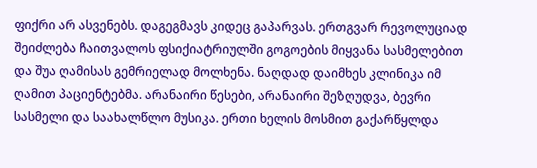ფიქრი არ ასვენებს. დაგეგმავს კიდეც გაპარვას. ერთგვარ რევოლუციად შეიძლება ჩაითვალოს ფსიქიატრიულში გოგოების მიყვანა სასმელებით და შუა ღამისას გემრიელად მოლხენა. ნაღდად დაიმხეს კლინიკა იმ ღამით პაციენტებმა. არანაირი წესები, არანაირი შეზღუდვა, ბევრი სასმელი და საახალწლო მუსიკა. ერთი ხელის მოსმით გაქარწყლდა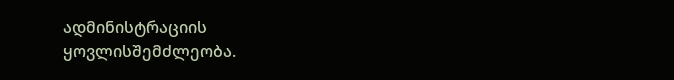ადმინისტრაციის ყოვლისშემძლეობა.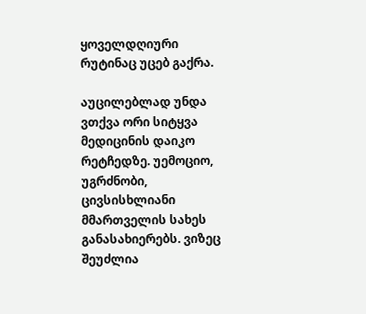ყოველდღიური რუტინაც უცებ გაქრა.

აუცილებლად უნდა ვთქვა ორი სიტყვა მედიცინის დაიკო რეტჩედზე. უემოციო, უგრძნობი, ცივსისხლიანი მმართველის სახეს განასახიერებს. ვიზეც შეუძლია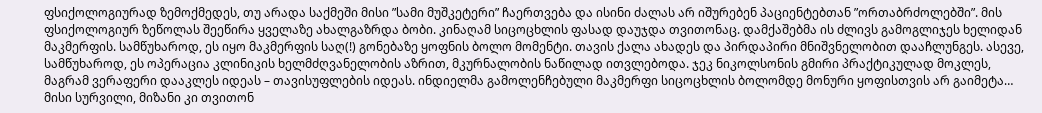ფსიქოლოგიურად ზემოქმედეს, თუ არადა საქმეში მისი ”სამი მუშკეტერი” ჩაერთვება და ისინი ძალას არ იშურებენ პაციენტებთან ”ორთაბრძოლებში”. მის ფსიქოლოგიურ ზეწოლას შეეწირა ყველაზე ახალგაზრდა ბობი. კინაღამ სიცოცხლის ფასად დაუჯდა თვითონაც. დამქაშებმა ის ძლივს გამოგლიჯეს ხელიდან მაკმერფის. სამწუხაროდ, ეს იყო მაკმერფის საღ(!) გონებაზე ყოფნის ბოლო მომენტი. თავის ქალა ახადეს და პირდაპირი მნიშვნელობით დააჩლუნგეს. ასევე, სამწუხაროდ, ეს ოპერაცია კლინიკის ხელმძღვანელობის აზრით, მკურნალობის ნაწილად ითვლებოდა. ჯეკ ნიკოლსონის გმირი პრაქტიკულად მოკლეს, მაგრამ ვერაფერი დააკლეს იდეას – თავისუფლების იდეას. ინდიელმა გამოლენჩებული მაკმერფი სიცოცხლის ბოლომდე მონური ყოფისთვის არ გაიმეტა… მისი სურვილი, მიზანი კი თვითონ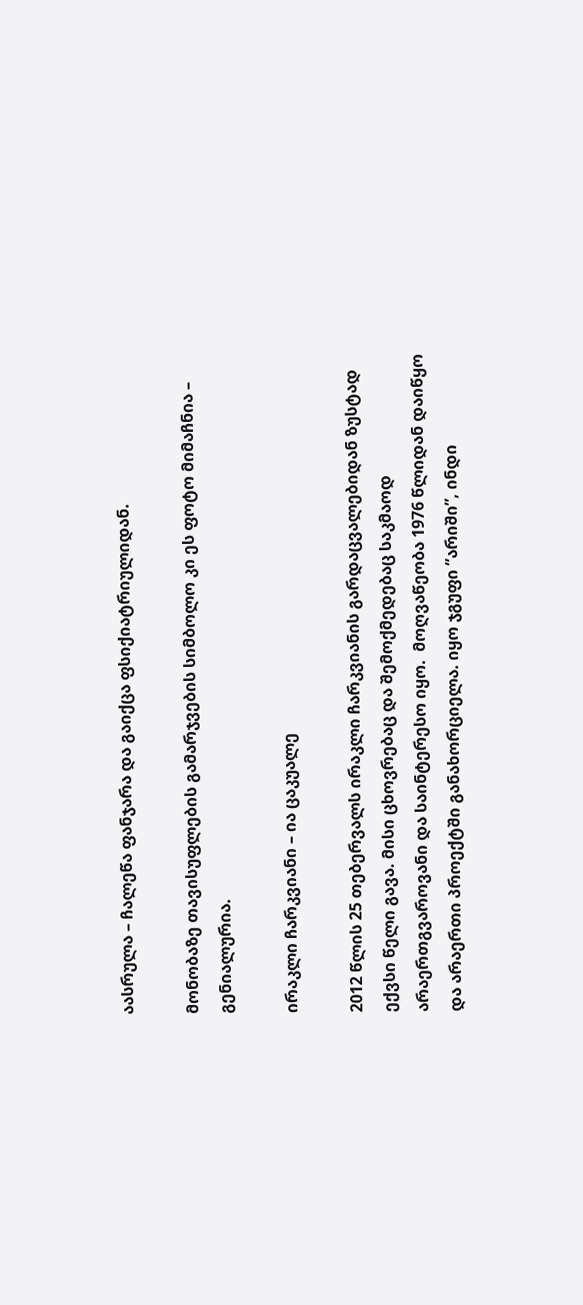აასრულა – ჩალეწა ფანჯარა და გაიქცა ფსიქიატრიულიდან.

მონობაზე თავისუფლების გამარჯვების სიმბოლო კი ეს ფოტო მიმაჩნია – გენიალურია.

ირაკლი ჩარკვიანი – ია ცაკუალე

2012 წლის 25 თებერვალს ირაკლი ჩარკვიანის გარდაცვალებიდან ზუსტად ექვსი წელი გავა. მისი ცხოვრებაც და შემოქმედებაც საკმაოდ არაერთგვაროვანი და საინტერესო იყო.  მოღვაწეობა 1976 წლიდან დაიწყო და არაერთი პროექტში განახორციელა. იყო ჯგუფი ”არიში”, ინდი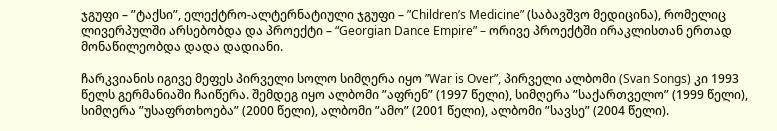ჯგუფი – ”ტაქსი”, ელექტრო-ალტერნატიული ჯგუფი – ”Children’s Medicine” (საბავშვო მედიცინა), რომელიც ლივერპულში არსებობდა და პროექტი – “Georgian Dance Empire” – ორივე პროექტში ირაკლისთან ერთად მონაწილეობდა დადა დადიანი.

ჩარკვიანის იგივე მეფეს პირველი სოლო სიმღერა იყო ”War is Over”, პირველი ალბომი (Svan Songs) კი 1993 წელს გერმანიაში ჩაიწერა. შემდეგ იყო ალბომი ”აფრენ” (1997 წელი), სიმღერა ”საქართველო” (1999 წელი), სიმღერა ”უსაფრთხოება” (2000 წელი), ალბომი ”ამო” (2001 წელი), ალბომი ”სავსე” (2004 წელი).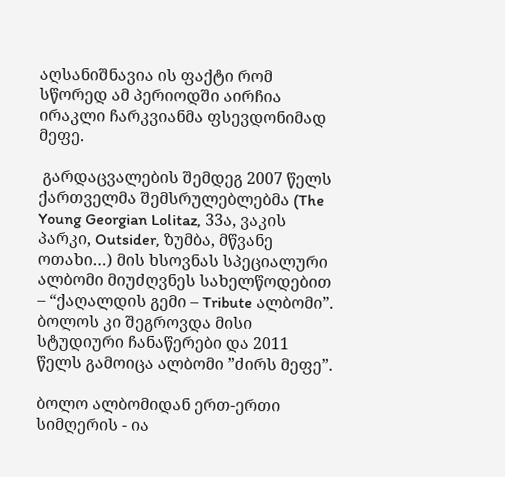აღსანიშნავია ის ფაქტი რომ სწორედ ამ პერიოდში აირჩია ირაკლი ჩარკვიანმა ფსევდონიმად მეფე.

 გარდაცვალების შემდეგ 2007 წელს ქართველმა შემსრულებლებმა (The Young Georgian Lolitaz, 33ა, ვაკის პარკი, Outsider, ზუმბა, მწვანე ოთახი…) მის ხსოვნას სპეციალური ალბომი მიუძღვნეს სახელწოდებით – “ქაღალდის გემი – Tribute ალბომი”. ბოლოს კი შეგროვდა მისი სტუდიური ჩანაწერები და 2011 წელს გამოიცა ალბომი ”ძირს მეფე”.

ბოლო ალბომიდან ერთ-ერთი სიმღერის - ია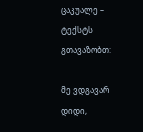ცაკუალე – ტექსტს გთავაზობთ:

მე ვდგავარ დიდი,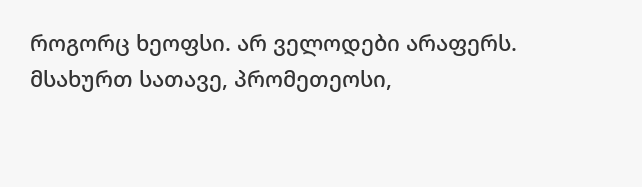როგორც ხეოფსი. არ ველოდები არაფერს.
მსახურთ სათავე, პრომეთეოსი,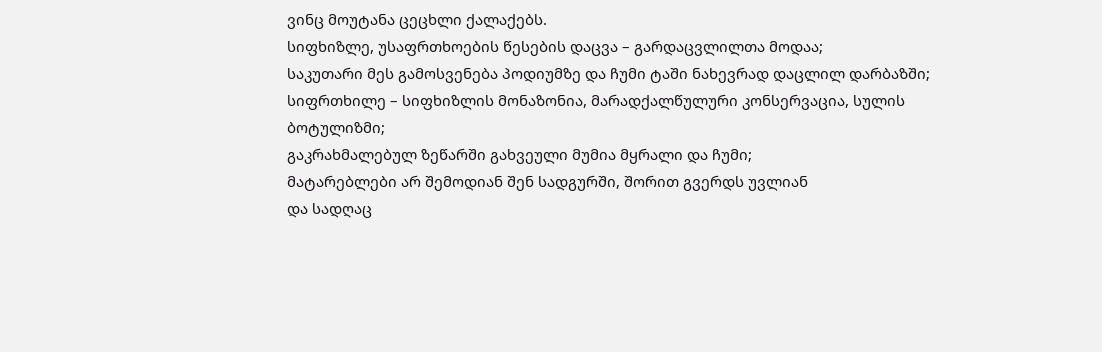ვინც მოუტანა ცეცხლი ქალაქებს.
სიფხიზლე, უსაფრთხოების წესების დაცვა – გარდაცვლილთა მოდაა;
საკუთარი მეს გამოსვენება პოდიუმზე და ჩუმი ტაში ნახევრად დაცლილ დარბაზში;
სიფრთხილე – სიფხიზლის მონაზონია, მარადქალწულური კონსერვაცია, სულის ბოტულიზმი;
გაკრახმალებულ ზეწარში გახვეული მუმია მყრალი და ჩუმი;
მატარებლები არ შემოდიან შენ სადგურში, შორით გვერდს უვლიან
და სადღაც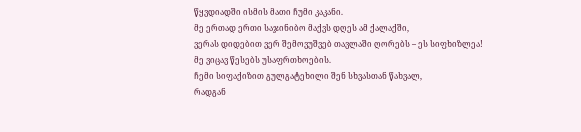წყვდიადში ისმის მათი ჩუმი კაკანი.
მე ერთად ერთი საჯინიბო მაქვს დღეს ამ ქალაქში,
ვერას დიდებით ვერ შემოვუშვებ თავლაში ღორებს – ეს სიფხიზლეა!
მე ვიცავ წესებს უსაფრთხოების.
ჩემი სიფაქიზით გულგატეხილი შენ სხვასთან წახვალ,
რადგან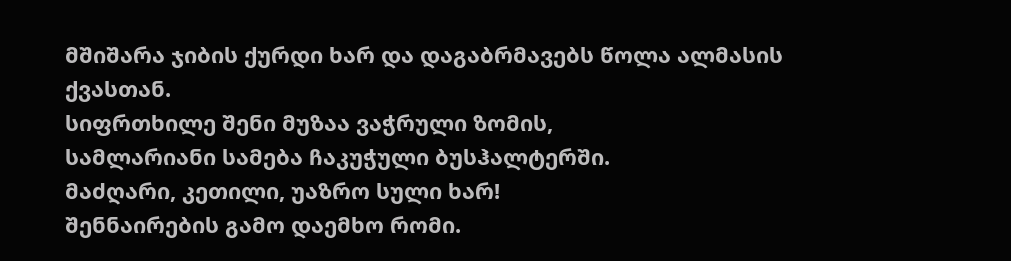მშიშარა ჯიბის ქურდი ხარ და დაგაბრმავებს წოლა ალმასის ქვასთან.
სიფრთხილე შენი მუზაა ვაჭრული ზომის,
სამლარიანი სამება ჩაკუჭული ბუსჰალტერში.
მაძღარი, კეთილი, უაზრო სული ხარ!
შენნაირების გამო დაემხო რომი.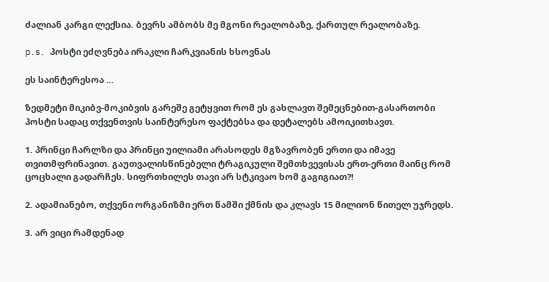ძალიან კარგი ლექსია. ბევრს ამბობს მე მგონი რეალობაზე, ქართულ რეალობაზე.

p.s. პოსტი ეძღვნება ირაკლი ჩარკვიანის ხსოვნას

ეს საინტერესოა …

ზედმეტი მიკიბვ-მოკიბვის გარეშე გეტყვით რომ ეს გახლავთ შემეცნებით-გასართობი პოსტი სადაც თქვენთვის საინტერესო ფაქტებსა და დეტალებს ამოიკითხავთ.

1. პრინცი ჩარლზი და პრინცი უილიამი არასოდეს მგზავრობენ ერთი და იმავე თვითმფრინავით. გაუთვალისწინებელი ტრაგიკული შემთხვევისას ერთ-ერთი მაინც რომ ცოცხალი გადარჩეს. სიფრთხილეს თავი არ სტკივაო ხომ გაგიგიათ?!

2. ადამიანებო, თქვენი ორგანიზმი ერთ წამში ქმნის და კლავს 15 მილიონ წითელ უჯრედს.

3. არ ვიცი რამდენად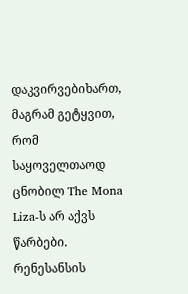დაკვირვებიხართ, მაგრამ გეტყვით, რომ საყოველთაოდ ცნობილ The Mona Liza-ს არ აქვს წარბები. რენესანსის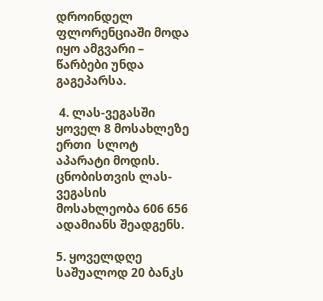დროინდელ ფლორენციაში მოდა იყო ამგვარი – წარბები უნდა გაგეპარსა.

 4. ლას-ვეგასში ყოველ 8 მოსახლეზე ერთი  სლოტ აპარატი მოდის. ცნობისთვის ლას-ვეგასის მოსახლეობა 606 656 ადამიანს შეადგენს.

5. ყოველდღე საშუალოდ 20 ბანკს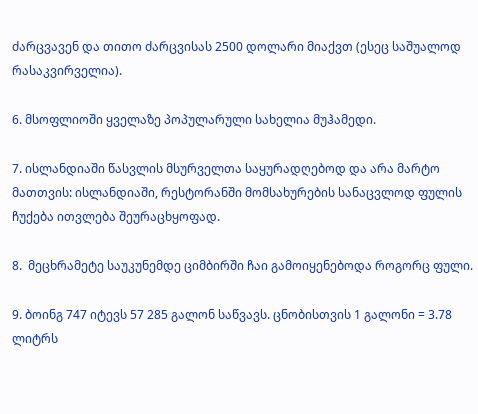ძარცვავენ და თითო ძარცვისას 2500 დოლარი მიაქვთ (ესეც საშუალოდ რასაკვირველია).

6. მსოფლიოში ყველაზე პოპულარული სახელია მუჰამედი.

7. ისლანდიაში წასვლის მსურველთა საყურადღებოდ და არა მარტო მათთვის: ისლანდიაში, რესტორანში მომსახურების სანაცვლოდ ფულის ჩუქება ითვლება შეურაცხყოფად.

8.  მეცხრამეტე საუკუნემდე ციმბირში ჩაი გამოიყენებოდა როგორც ფული.

9. ბოინგ 747 იტევს 57 285 გალონ საწვავს. ცნობისთვის 1 გალონი = 3.78 ლიტრს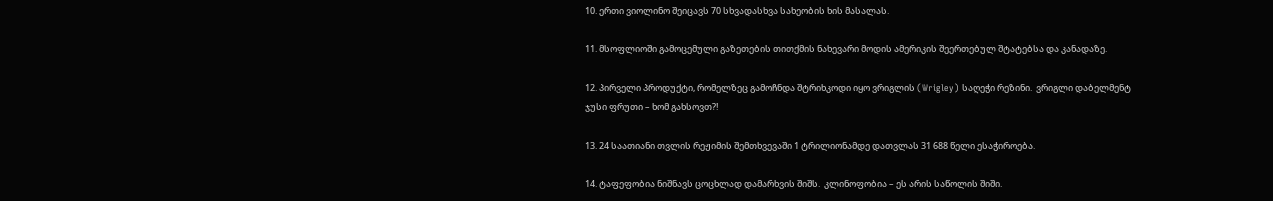10. ერთი ვიოლინო შეიცავს 70 სხვადასხვა სახეობის ხის მასალას.

11. მსოფლიოში გამოცემული გაზეთების თითქმის ნახევარი მოდის ამერიკის შეერთებულ შტატებსა და კანადაზე.

12. პირველი პროდუქტი, რომელზეც გამოჩნდა შტრიხკოდი იყო ვრიგლის (Wrigley) საღეჭი რეზინი.  ვრიგლი დაბელმენტ ჯუსი ფრუთი – ხომ გახსოვთ?!

13. 24 საათიანი თვლის რეჟიმის შემთხვევაში 1 ტრილიონამდე დათვლას 31 688 წელი ესაჭიროება.

14. ტაფეფობია ნიშნავს ცოცხლად დამარხვის შიშს.  კლინოფობია – ეს არის საწოლის შიში.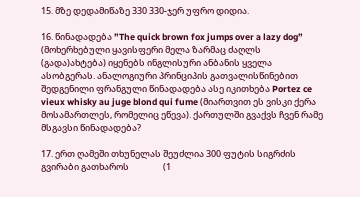15. მზე დედამიწაზე 330 330-ჯერ უფრო დიდია.

16. წინადადება ”The quick brown fox jumps over a lazy dog” (მოხერხებული ყავისფერი მელა ზარმაც ძაღლს (გადა)ახტება) იყენებს ინგლისური ანბანის ყველა ასობგერას. ანალოგიური პრინციპის გათვალისწინებით  შედგენილი ფრანგული წინადადება ასე იკითხება Portez ce vieux whisky au juge blond qui fume (მიართვით ეს ვისკი ქერა მოსამართლეს, რომელიც ეწევა). ქართულში გვაქვს ჩვენ რამე მსგავსი წინადადება?

17. ერთ ღამეში თხუნელას შეუძლია 300 ფუტის სიგრძის გვირაბი გათხაროს                 (1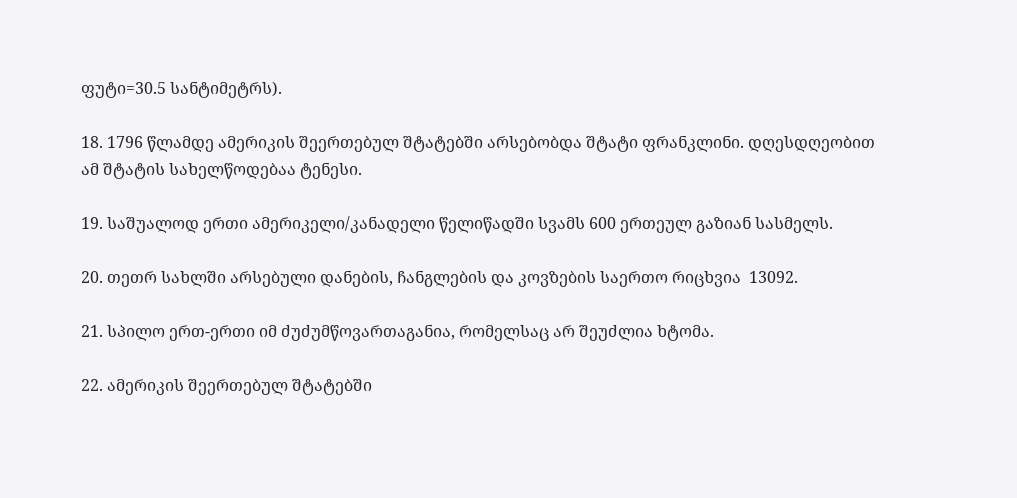ფუტი=30.5 სანტიმეტრს).

18. 1796 წლამდე ამერიკის შეერთებულ შტატებში არსებობდა შტატი ფრანკლინი. დღესდღეობით ამ შტატის სახელწოდებაა ტენესი.

19. საშუალოდ ერთი ამერიკელი/კანადელი წელიწადში სვამს 600 ერთეულ გაზიან სასმელს.

20. თეთრ სახლში არსებული დანების, ჩანგლების და კოვზების საერთო რიცხვია  13092.

21. სპილო ერთ-ერთი იმ ძუძუმწოვართაგანია, რომელსაც არ შეუძლია ხტომა.

22. ამერიკის შეერთებულ შტატებში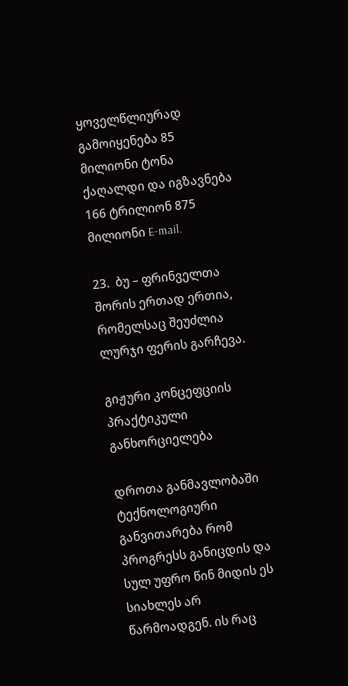ყოველწლიურად გამოიყენება 85 მილიონი ტონა ქაღალდი და იგზავნება 166 ტრილიონ 875 მილიონი E-mail.

23.  ბუ – ფრინველთა შორის ერთად ერთია, რომელსაც შეუძლია ლურჯი ფერის გარჩევა.

გიჟური კონცეფციის პრაქტიკული განხორციელება

დროთა განმავლობაში ტექნოლოგიური განვითარება რომ პროგრესს განიცდის და სულ უფრო წინ მიდის ეს სიახლეს არ წარმოადგენ. ის რაც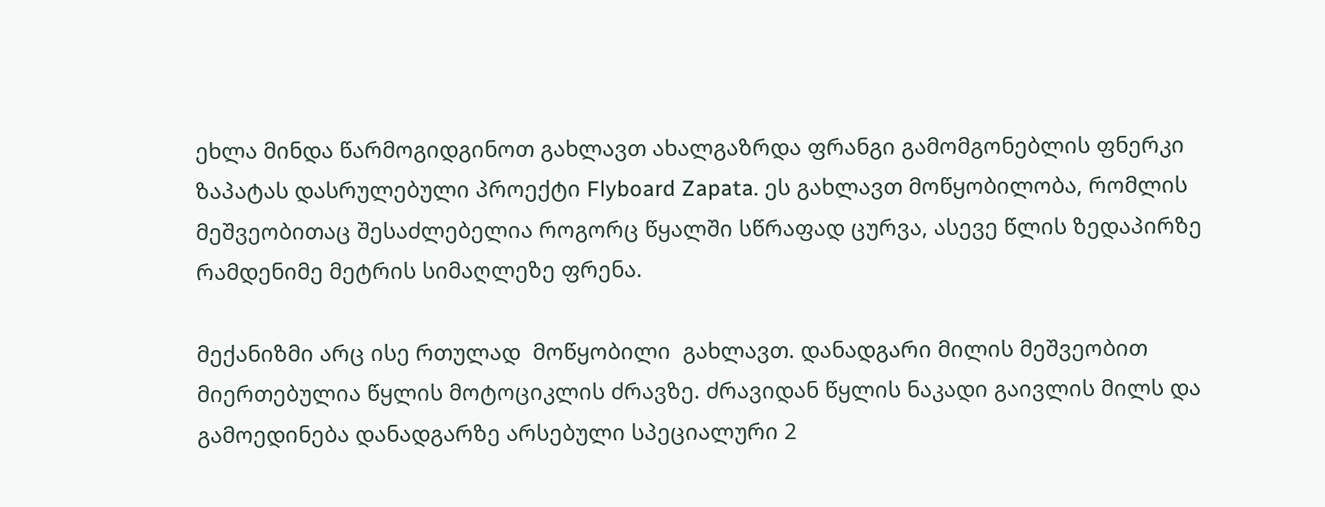ეხლა მინდა წარმოგიდგინოთ გახლავთ ახალგაზრდა ფრანგი გამომგონებლის ფნერკი ზაპატას დასრულებული პროექტი Flyboard Zapata. ეს გახლავთ მოწყობილობა, რომლის მეშვეობითაც შესაძლებელია როგორც წყალში სწრაფად ცურვა, ასევე წლის ზედაპირზე რამდენიმე მეტრის სიმაღლეზე ფრენა.

მექანიზმი არც ისე რთულად  მოწყობილი  გახლავთ. დანადგარი მილის მეშვეობით მიერთებულია წყლის მოტოციკლის ძრავზე. ძრავიდან წყლის ნაკადი გაივლის მილს და გამოედინება დანადგარზე არსებული სპეციალური 2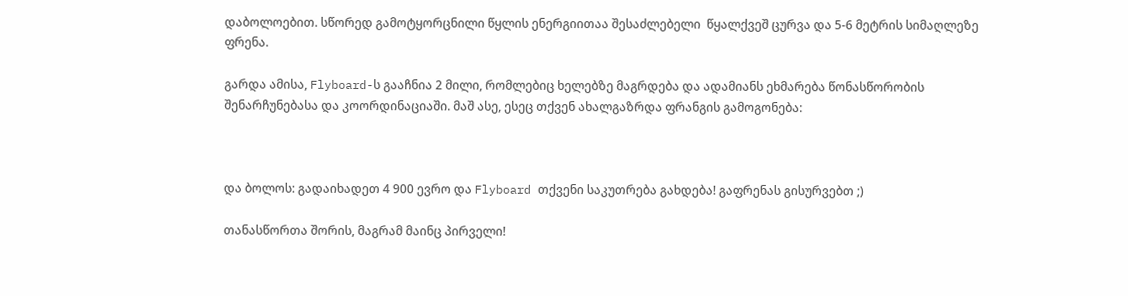დაბოლოებით. სწორედ გამოტყორცნილი წყლის ენერგიითაა შესაძლებელი  წყალქვეშ ცურვა და 5-6 მეტრის სიმაღლეზე ფრენა.

გარდა ამისა, Flyboard-ს გააჩნია 2 მილი, რომლებიც ხელებზე მაგრდება და ადამიანს ეხმარება წონასწორობის შენარჩუნებასა და კოორდინაციაში. მაშ ასე, ესეც თქვენ ახალგაზრდა ფრანგის გამოგონება:



და ბოლოს: გადაიხადეთ 4 900 ევრო და Flyboard თქვენი საკუთრება გახდება! გაფრენას გისურვებთ ;)

თანასწორთა შორის, მაგრამ მაინც პირველი!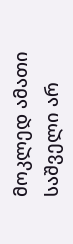მოკლედ ამათი საშველი არ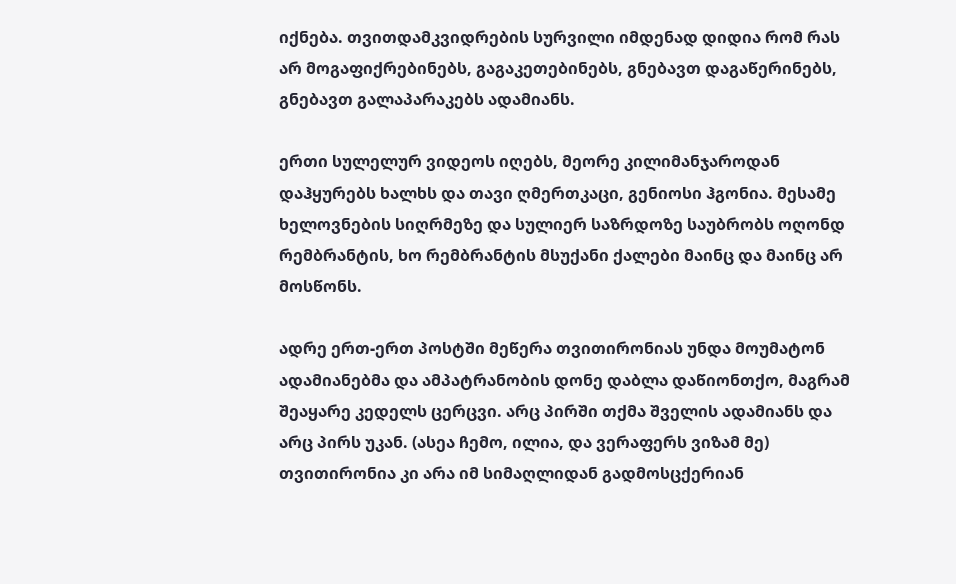იქნება. თვითდამკვიდრების სურვილი იმდენად დიდია რომ რას არ მოგაფიქრებინებს, გაგაკეთებინებს, გნებავთ დაგაწერინებს, გნებავთ გალაპარაკებს ადამიანს.

ერთი სულელურ ვიდეოს იღებს, მეორე კილიმანჯაროდან დაჰყურებს ხალხს და თავი ღმერთკაცი, გენიოსი ჰგონია. მესამე ხელოვნების სიღრმეზე და სულიერ საზრდოზე საუბრობს ოღონდ რემბრანტის, ხო რემბრანტის მსუქანი ქალები მაინც და მაინც არ მოსწონს.

ადრე ერთ-ერთ პოსტში მეწერა თვითირონიას უნდა მოუმატონ ადამიანებმა და ამპატრანობის დონე დაბლა დაწიონთქო, მაგრამ შეაყარე კედელს ცერცვი. არც პირში თქმა შველის ადამიანს და არც პირს უკან. (ასეა ჩემო, ილია, და ვერაფერს ვიზამ მე)
თვითირონია კი არა იმ სიმაღლიდან გადმოსცქერიან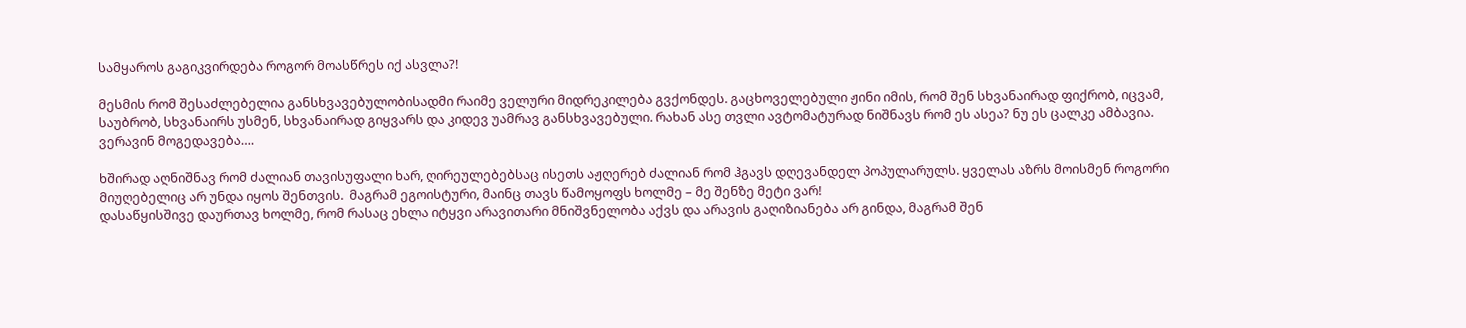სამყაროს გაგიკვირდება როგორ მოასწრეს იქ ასვლა?!

მესმის რომ შესაძლებელია განსხვავებულობისადმი რაიმე ველური მიდრეკილება გვქონდეს. გაცხოველებული ჟინი იმის, რომ შენ სხვანაირად ფიქრობ, იცვამ, საუბრობ, სხვანაირს უსმენ, სხვანაირად გიყვარს და კიდევ უამრავ განსხვავებული. რახან ასე თვლი ავტომატურად ნიშნავს რომ ეს ასეა? ნუ ეს ცალკე ამბავია. ვერავინ მოგედავება….

ხშირად აღნიშნავ რომ ძალიან თავისუფალი ხარ, ღირეულებებსაც ისეთს აჟღერებ ძალიან რომ ჰგავს დღევანდელ პოპულარულს. ყველას აზრს მოისმენ როგორი მიუღებელიც არ უნდა იყოს შენთვის.  მაგრამ ეგოისტური, მაინც თავს წამოყოფს ხოლმე – მე შენზე მეტი ვარ!
დასაწყისშივე დაურთავ ხოლმე, რომ რასაც ეხლა იტყვი არავითარი მნიშვნელობა აქვს და არავის გაღიზიანება არ გინდა, მაგრამ შენ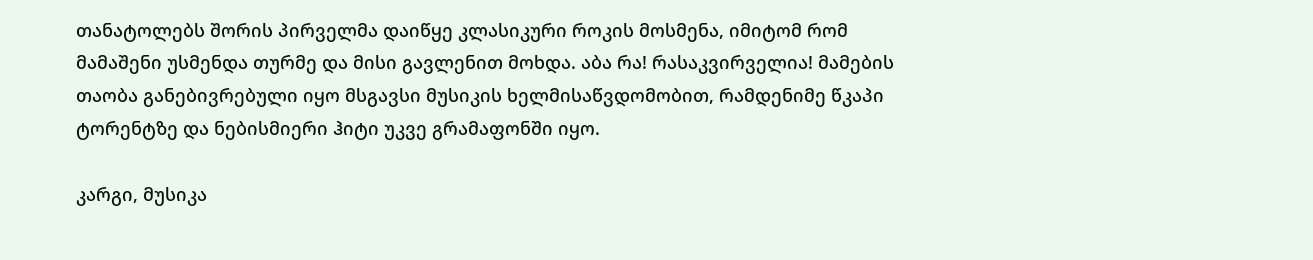თანატოლებს შორის პირველმა დაიწყე კლასიკური როკის მოსმენა, იმიტომ რომ მამაშენი უსმენდა თურმე და მისი გავლენით მოხდა. აბა რა! რასაკვირველია! მამების თაობა განებივრებული იყო მსგავსი მუსიკის ხელმისაწვდომობით, რამდენიმე წკაპი ტორენტზე და ნებისმიერი ჰიტი უკვე გრამაფონში იყო.

კარგი, მუსიკა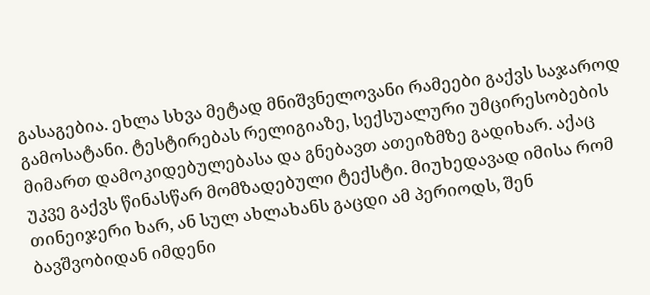გასაგებია. ეხლა სხვა მეტად მნიშვნელოვანი რამეები გაქვს საჯაროდ გამოსატანი. ტესტირებას რელიგიაზე, სექსუალური უმცირესობების მიმართ დამოკიდებულებასა და გნებავთ ათეიზმზე გადიხარ. აქაც უკვე გაქვს წინასწარ მომზადებული ტექსტი. მიუხედავად იმისა რომ თინეიჯერი ხარ, ან სულ ახლახანს გაცდი ამ პერიოდს, შენ ბავშვობიდან იმდენი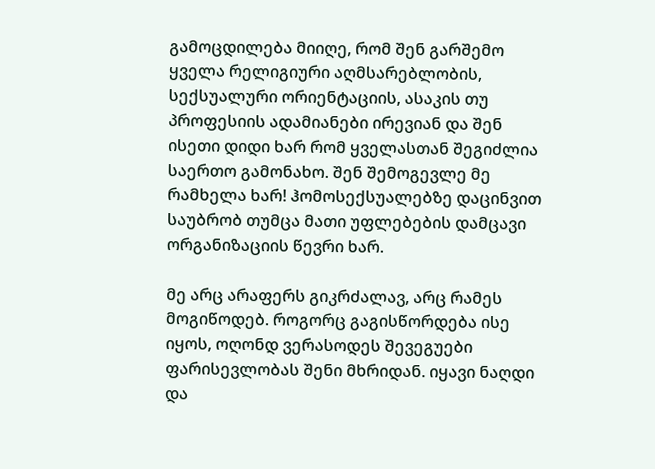გამოცდილება მიიღე, რომ შენ გარშემო ყველა რელიგიური აღმსარებლობის, სექსუალური ორიენტაციის, ასაკის თუ პროფესიის ადამიანები ირევიან და შენ ისეთი დიდი ხარ რომ ყველასთან შეგიძლია საერთო გამონახო. შენ შემოგევლე მე რამხელა ხარ! ჰომოსექსუალებზე დაცინვით საუბრობ თუმცა მათი უფლებების დამცავი ორგანიზაციის წევრი ხარ.

მე არც არაფერს გიკრძალავ, არც რამეს მოგიწოდებ. როგორც გაგისწორდება ისე იყოს, ოღონდ ვერასოდეს შევეგუები ფარისევლობას შენი მხრიდან. იყავი ნაღდი და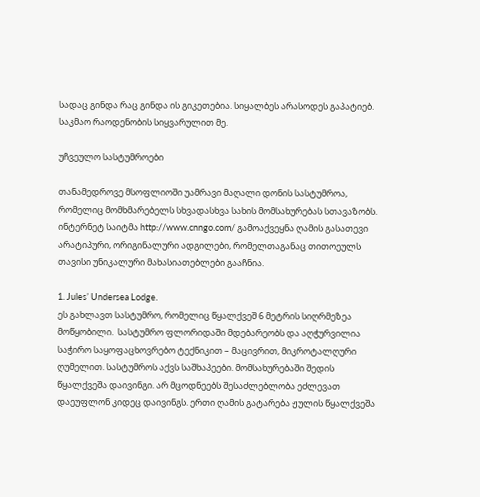სადაც გინდა რაც გინდა ის გიკეთებია. სიყალბეს არასოდეს გაპატიებ.  საკმაო რაოდენობის სიყვარულით მე.

უჩვეულო სასტუმროები

თანამედროვე მსოფლიოში უამრავი მაღალი დონის სასტუმროა, რომელიც მომხმარებელს სხვადასხვა სახის მომსახურებას სთავაზობს. ინტერნეტ საიტმა http://www.cnngo.com/ გამოაქვეყნა ღამის გასათევი არატიპური, ორიგინალური ადგილები, რომელთაგანაც თითოეულს თავისი უნიკალური მახასიათებლები გააჩნია.

1. Jules’ Undersea Lodge.
ეს გახლავთ სასტუმრო, რომელიც წყალქვეშ 6 მეტრის სიღრმეზეა მოწყობილი.  სასტუმრო ფლორიდაში მდებარეობს და აღჭურვილია საჭირო საყოფაცხოვრებო ტექნიკით – მაცივრით, მიკროტალღური ღუმელით. სასტუმროს აქვს საშხაპეები. მომსახურებაში შედის წყალქვეშა დაივინგი. არ მცოდნეებს შესაძლებლობა ეძლევათ დაეუფლონ კიდეც დაივინგს. ერთი ღამის გატარება ჟულის წყალქვეშა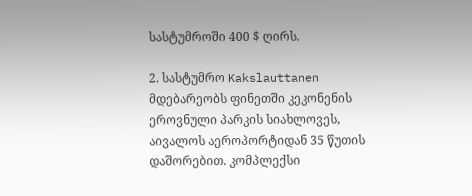სასტუმროში 400 $ ღირს.

2. სასტუმრო Kakslauttanen მდებარეობს ფინეთში კეკონენის ეროვნული პარკის სიახლოვეს,  აივალოს აეროპორტიდან 35 წუთის დაშორებით. კომპლექსი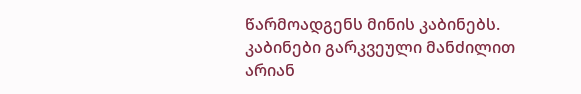წარმოადგენს მინის კაბინებს. კაბინები გარკვეული მანძილით არიან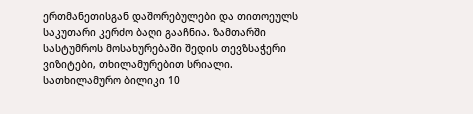ერთმანეთისგან დაშორებულები და თითოეულს საკუთარი კერძო ბაღი გააჩნია. ზამთარში სასტუმროს მოსახურებაში შედის თევზსაჭერი ვიზიტები, თხილამურებით სრიალი. სათხილამურო ბილიკი 10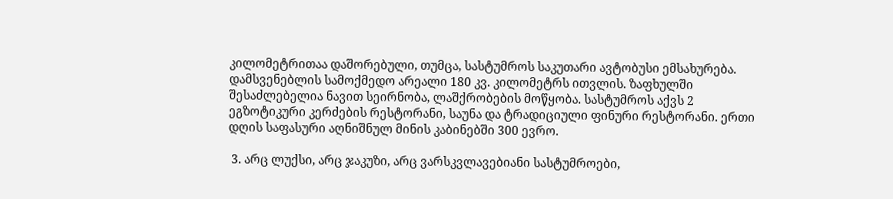კილომეტრითაა დაშორებული, თუმცა, სასტუმროს საკუთარი ავტობუსი ემსახურება. დამსვენებლის სამოქმედო არეალი 180 კვ. კილომეტრს ითვლის. ზაფხულში შესაძლებელია ნავით სეირნობა, ლაშქრობების მოწყობა. სასტუმროს აქვს 2 ეგზოტიკური კერძების რესტორანი, საუნა და ტრადიციული ფინური რესტორანი. ერთი დღის საფასური აღნიშნულ მინის კაბინებში 300 ევრო.

 3. არც ლუქსი, არც ჯაკუზი, არც ვარსკვლავებიანი სასტუმროები,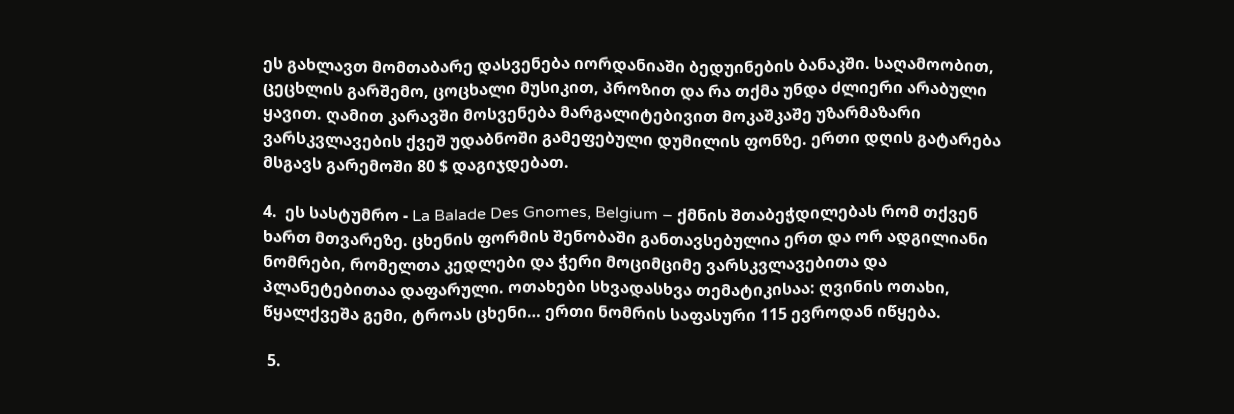ეს გახლავთ მომთაბარე დასვენება იორდანიაში ბედუინების ბანაკში. საღამოობით, ცეცხლის გარშემო, ცოცხალი მუსიკით, პროზით და რა თქმა უნდა ძლიერი არაბული ყავით. ღამით კარავში მოსვენება მარგალიტებივით მოკაშკაშე უზარმაზარი ვარსკვლავების ქვეშ უდაბნოში გამეფებული დუმილის ფონზე. ერთი დღის გატარება მსგავს გარემოში 80 $ დაგიჯდებათ.

4.  ეს სასტუმრო - La Balade Des Gnomes, Belgium – ქმნის შთაბეჭდილებას რომ თქვენ ხართ მთვარეზე. ცხენის ფორმის შენობაში განთავსებულია ერთ და ორ ადგილიანი ნომრები, რომელთა კედლები და ჭერი მოციმციმე ვარსკვლავებითა და პლანეტებითაა დაფარული. ოთახები სხვადასხვა თემატიკისაა: ღვინის ოთახი, წყალქვეშა გემი, ტროას ცხენი… ერთი ნომრის საფასური 115 ევროდან იწყება.

 5.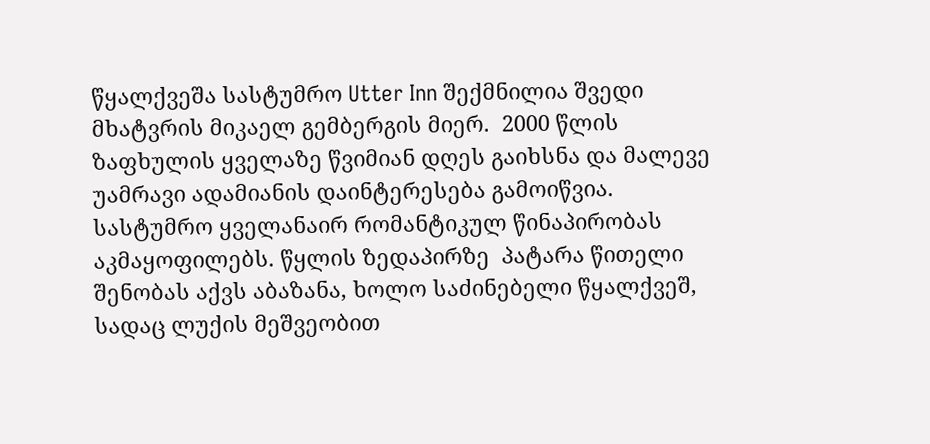წყალქვეშა სასტუმრო Utter Inn შექმნილია შვედი მხატვრის მიკაელ გემბერგის მიერ.  2000 წლის ზაფხულის ყველაზე წვიმიან დღეს გაიხსნა და მალევე უამრავი ადამიანის დაინტერესება გამოიწვია.  სასტუმრო ყველანაირ რომანტიკულ წინაპირობას აკმაყოფილებს. წყლის ზედაპირზე  პატარა წითელი შენობას აქვს აბაზანა, ხოლო საძინებელი წყალქვეშ, სადაც ლუქის მეშვეობით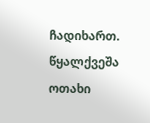ჩადიხართ. წყალქვეშა ოთახი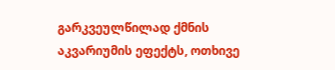გარკვეულწილად ქმნის აკვარიუმის ეფექტს, ოთხივე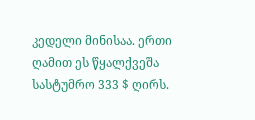კედელი მინისაა. ერთი ღამით ეს წყალქვეშა სასტუმრო 333 $ ღირს.